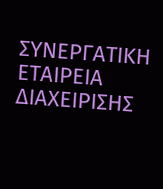ΣΥΝΕΡΓΑΤΙΚΗ ΕΤΑΙΡΕΙΑ ΔΙΑΧΕΙΡΙΣΗΣ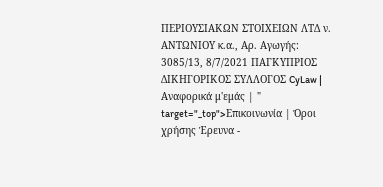ΠΕΡΙΟΥΣΙΑΚΩΝ ΣΤΟΙΧΕΙΩΝ ΛΤΔ ν. ΑΝΤΩΝΙΟΥ κ.α., Αρ. Αγωγής: 3085/13, 8/7/2021 ΠΑΓΚΥΠΡΙΟΣ ΔΙΚΗΓΟΡΙΚΟΣ ΣΥΛΛΟΓΟΣ CyLaw | Αναφορικά μ'εμάς | " target="_top">Επικοινωνία | Όροι χρήσης Έρευνα -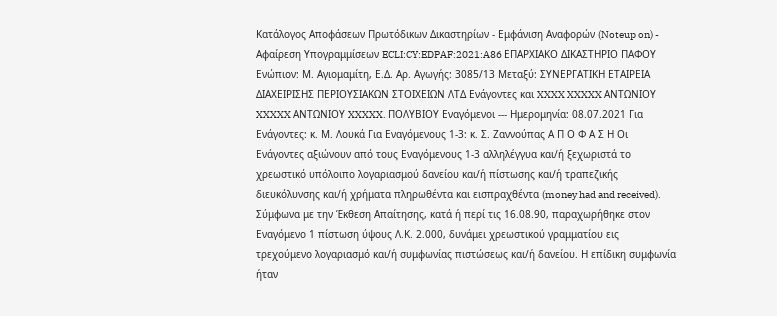Κατάλογος Αποφάσεων Πρωτόδικων Δικαστηρίων - Εμφάνιση Αναφορών (Noteup on) - Αφαίρεση Υπογραμμίσεων ECLI:CY:EDPAF:2021:A86 ΕΠΑΡΧΙΑΚΟ ΔΙΚΑΣΤΗΡΙΟ ΠΑΦΟΥ Ενώπιον: Μ. Αγιομαμίτη, Ε.Δ. Αρ. Αγωγής: 3085/13 Μεταξύ: ΣΥΝΕΡΓΑΤΙΚΗ ΕΤΑΙΡΕΙΑ ΔΙΑΧΕΙΡΙΣΗΣ ΠΕΡΙΟΥΣΙΑΚΩΝ ΣΤΟΙΧΕΙΩΝ ΛΤΔ Ενάγοντες και XXXX XXXXX ΑΝΤΩΝΙΟΥ XXXXX ΑΝΤΩΝΙΟΥ XXXXX. ΠΟΛΥΒΙΟΥ Εναγόμενοι --- Ημερομηνία: 08.07.2021 Για Ενάγοντες: κ. Μ. Λουκά Για Εναγόμενους 1-3: κ. Σ. Ζαννούπας Α Π Ο Φ Α Σ Η Οι Ενάγοντες αξιώνουν από τους Εναγόμενους 1‑3 αλληλέγγυα και/ή ξεχωριστά το χρεωστικό υπόλοιπο λογαριασμού δανείου και/ή πίστωσης και/ή τραπεζικής διευκόλυνσης και/ή χρήματα πληρωθέντα και εισπραχθέντα (money had and received). Σύμφωνα με την Έκθεση Απαίτησης, κατά ή περί τις 16.08.90, παραχωρήθηκε στον Εναγόμενο 1 πίστωση ύψους Λ.Κ. 2.000, δυνάμει χρεωστικού γραμματίου εις τρεχούμενο λογαριασμό και/ή συμφωνίας πιστώσεως και/ή δανείου. Η επίδικη συμφωνία ήταν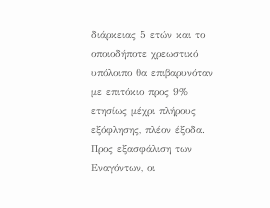διάρκειας 5 ετών και το οποιοδήποτε χρεωστικό υπόλοιπο θα επιβαρυνόταν με επιτόκιο προς 9% ετησίως μέχρι πλήρους εξόφλησης, πλέον έξοδα. Προς εξασφάλιση των Εναγόντων, οι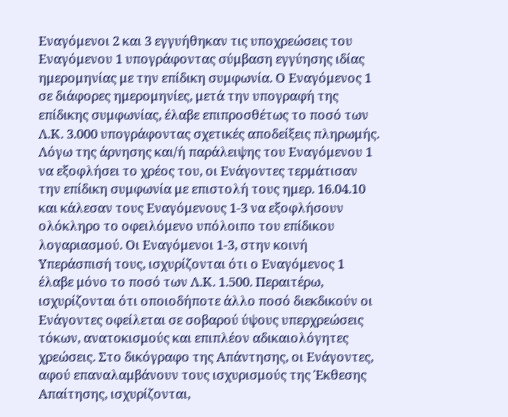Εναγόμενοι 2 και 3 εγγυήθηκαν τις υποχρεώσεις του Εναγόμενου 1 υπογράφοντας σύμβαση εγγύησης ιδίας ημερομηνίας με την επίδικη συμφωνία. Ο Εναγόμενος 1 σε διάφορες ημερομηνίες, μετά την υπογραφή της επίδικης συμφωνίας, έλαβε επιπροσθέτως το ποσό των Λ.Κ. 3.000 υπογράφοντας σχετικές αποδείξεις πληρωμής. Λόγω της άρνησης και/ή παράλειψης του Εναγόμενου 1 να εξοφλήσει το χρέος του, οι Ενάγοντες τερμάτισαν την επίδικη συμφωνία με επιστολή τους ημερ. 16.04.10 και κάλεσαν τους Εναγόμενους 1‑3 να εξοφλήσουν ολόκληρο το οφειλόμενο υπόλοιπο του επίδικου λογαριασμού. Οι Εναγόμενοι 1‑3, στην κοινή Υπεράσπισή τους, ισχυρίζονται ότι ο Εναγόμενος 1 έλαβε μόνο το ποσό των Λ.Κ. 1.500. Περαιτέρω, ισχυρίζονται ότι οποιοδήποτε άλλο ποσό διεκδικούν οι Ενάγοντες οφείλεται σε σοβαρού ύψους υπερχρεώσεις τόκων, ανατοκισμούς και επιπλέον αδικαιολόγητες χρεώσεις. Στο δικόγραφο της Απάντησης, οι Ενάγοντες, αφού επαναλαμβάνουν τους ισχυρισμούς της Έκθεσης Απαίτησης, ισχυρίζονται,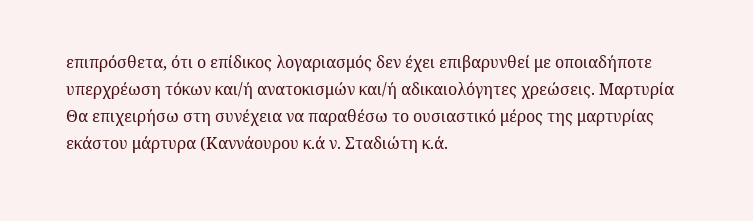επιπρόσθετα, ότι ο επίδικος λογαριασμός δεν έχει επιβαρυνθεί με οποιαδήποτε υπερχρέωση τόκων και/ή ανατοκισμών και/ή αδικαιολόγητες χρεώσεις. Μαρτυρία Θα επιχειρήσω στη συνέχεια να παραθέσω το ουσιαστικό μέρος της μαρτυρίας εκάστου μάρτυρα (Καννάουρου κ.ά ν. Σταδιώτη κ.ά.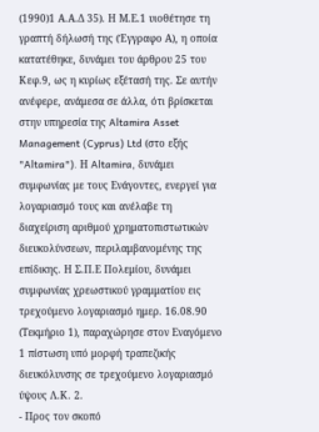(1990)1 Α.Α.Δ 35). Η Μ.Ε.1 υιοθέτησε τη γραπτή δήλωσή της (Έγγραφο Α), η οποία κατατέθηκε, δυνάμει του άρθρου 25 του Κεφ.9, ως η κυρίως εξέτασή της. Σε αυτήν ανέφερε, ανάμεσα σε άλλα, ότι βρίσκεται στην υπηρεσία της Altamira Asset Management (Cyprus) Ltd (στο εξής "Altamira"). Η Altamira, δυνάμει συμφωνίας με τους Ενάγοντες, ενεργεί για λογαριασμό τους και ανέλαβε τη διαχείριση αριθμού χρηματοπιστωτικών διευκολύνσεων, περιλαμβανομένης της επίδικης. Η Σ.Π.Ε Πολεμίου, δυνάμει συμφωνίας χρεωστικού γραμματίου εις τρεχούμενο λογαριασμό ημερ. 16.08.90 (Τεκμήριο 1), παραχώρησε στον Εναγόμενο 1 πίστωση υπό μορφή τραπεζικής διευκόλυνσης σε τρεχούμενο λογαριασμό ύψους Λ.Κ. 2.
- Προς τον σκοπό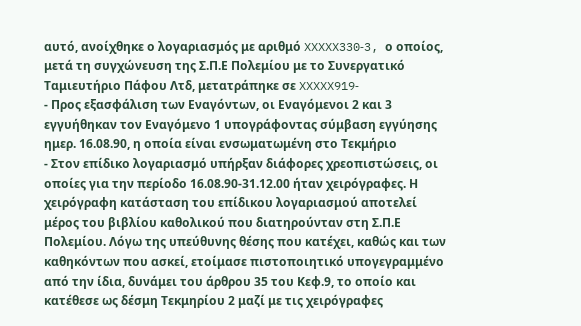αυτό, ανοίχθηκε ο λογαριασμός με αριθμό XXXXX330‑3, ο οποίος, μετά τη συγχώνευση της Σ.Π.Ε Πολεμίου με το Συνεργατικό Ταμιευτήριο Πάφου Λτδ, μετατράπηκε σε XXXXX919‑
- Προς εξασφάλιση των Εναγόντων, οι Εναγόμενοι 2 και 3 εγγυήθηκαν τον Εναγόμενο 1 υπογράφοντας σύμβαση εγγύησης ημερ. 16.08.90, η οποία είναι ενσωματωμένη στο Τεκμήριο
- Στον επίδικο λογαριασμό υπήρξαν διάφορες χρεοπιστώσεις, οι οποίες για την περίοδο 16.08.90‑31.12.00 ήταν χειρόγραφες. Η χειρόγραφη κατάσταση του επίδικου λογαριασμού αποτελεί μέρος του βιβλίου καθολικού που διατηρούνταν στη Σ.Π.Ε Πολεμίου. Λόγω της υπεύθυνης θέσης που κατέχει, καθώς και των καθηκόντων που ασκεί, ετοίμασε πιστοποιητικό υπογεγραμμένο από την ίδια, δυνάμει του άρθρου 35 του Κεφ.9, το οποίο και κατέθεσε ως δέσμη Τεκμηρίου 2 μαζί με τις χειρόγραφες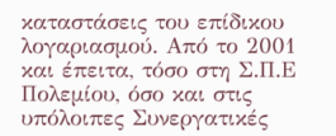καταστάσεις του επίδικου λογαριασμού. Από το 2001 και έπειτα, τόσο στη Σ.Π.Ε Πολεμίου, όσο και στις υπόλοιπες Συνεργατικές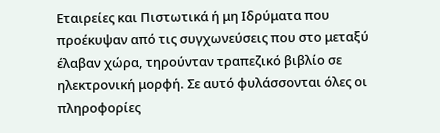Εταιρείες και Πιστωτικά ή μη Ιδρύματα που προέκυψαν από τις συγχωνεύσεις που στο μεταξύ έλαβαν χώρα, τηρούνταν τραπεζικό βιβλίο σε ηλεκτρονική μορφή. Σε αυτό φυλάσσονται όλες οι πληροφορίες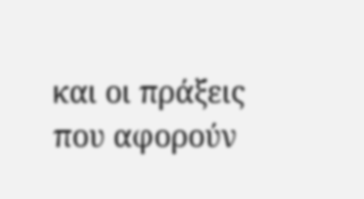και οι πράξεις που αφορούν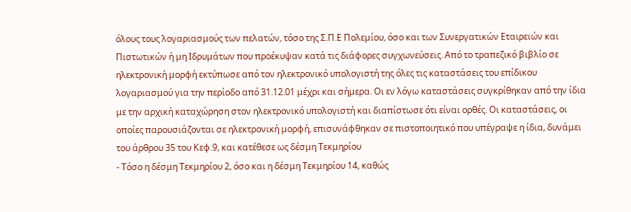όλους τους λογαριασμούς των πελατών, τόσο της Σ.Π.Ε Πολεμίου, όσο και των Συνεργατικών Εταιρειών και Πιστωτικών ή μη Ιδρυμάτων που προέκυψαν κατά τις διάφορες συγχωνεύσεις. Από το τραπεζικό βιβλίο σε ηλεκτρονική μορφή εκτύπωσε από τον ηλεκτρονικό υπολογιστή της όλες τις καταστάσεις του επίδικου λογαριασμού για την περίοδο από 31.12.01 μέχρι και σήμερα. Οι εν λόγω καταστάσεις συγκρίθηκαν από την ίδια με την αρχική καταχώρηση στον ηλεκτρονικό υπολογιστή και διαπίστωσε ότι είναι ορθές. Οι καταστάσεις, οι οποίες παρουσιάζονται σε ηλεκτρονική μορφή, επισυνάφθηκαν σε πιστοποιητικό που υπέγραψε η ίδια, δυνάμει του άρθρου 35 του Κεφ.9, και κατέθεσε ως δέσμη Τεκμηρίου
- Τόσο η δέσμη Τεκμηρίου 2, όσο και η δέσμη Τεκμηρίου 14, καθώς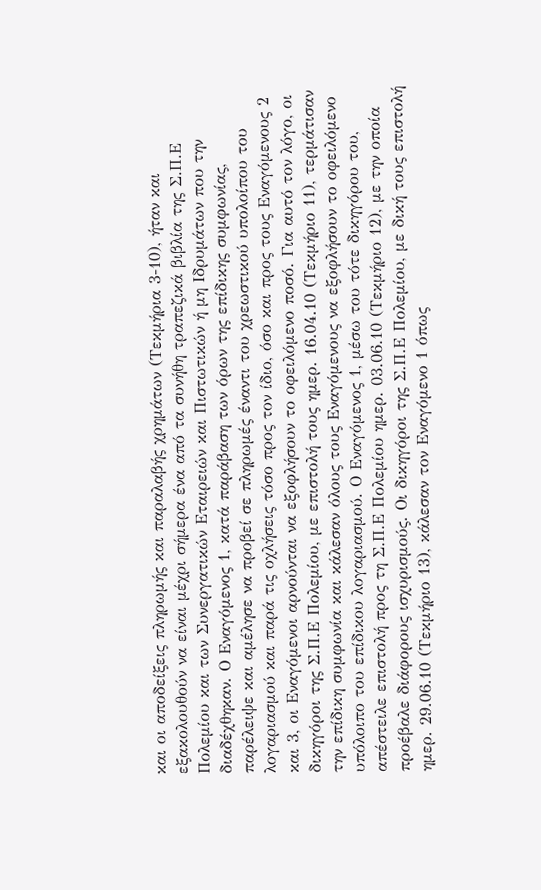και οι αποδείξεις πληρωμής και παραλαβής χρημάτων (Τεκμήρια 3-10), ήταν και εξακολουθούν να είναι μέχρι σήμερα ένα από τα συνήθη τραπεζικά βιβλία της Σ.Π.Ε Πολεμίου και των Συνεργατικών Εταιρειών και Πιστωτικών ή μη Ιδρυμάτων που την διαδέχθηκαν. Ο Εναγόμενος 1, κατά παράβαση των όρων της επίδικης συμφωνίας, παρέλειψε και αμέλησε να προβεί σε πληρωμές έναντι του χρεωστικού υπολοίπου του λογαριασμού και παρά τις οχλήσεις τόσο προς τον ίδιο, όσο και προς τους Εναγόμενους 2 και 3, οι Εναγόμενοι αρνούνται να εξοφλήσουν το οφειλόμενο ποσό. Για αυτό τον λόγο, οι δικηγόροι της Σ.Π.Ε Πολεμίου, με επιστολή τους ημερ. 16.04.10 (Τεκμήριο 11), τερμάτισαν την επίδικη συμφωνία και κάλεσαν όλους τους Εναγόμενους να εξοφλήσουν το οφειλόμενο υπόλοιπο του επίδικου λογαριασμού. Ο Εναγόμενος 1, μέσω του τότε δικηγόρου του, απέστειλε επιστολή προς τη Σ.Π.Ε Πολεμίου ημερ. 03.06.10 (Τεκμήριο 12), με την οποία προέβαλε διάφορους ισχυρισμούς. Οι δικηγόροι της Σ.Π.Ε Πολεμίου, με δική τους επιστολή ημερ. 29.06.10 (Τεκμήριο 13), κάλεσαν τον Εναγόμενο 1 όπως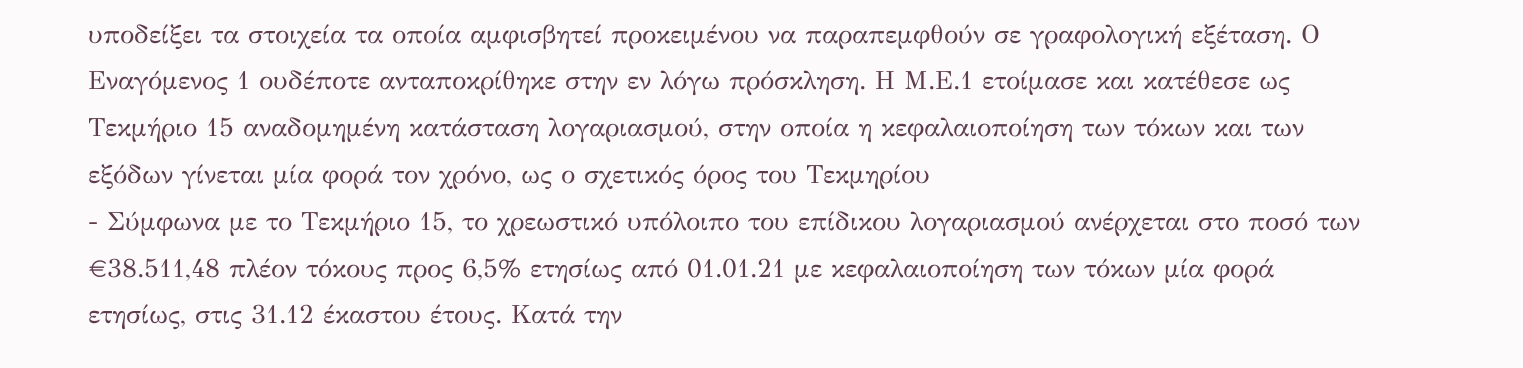υποδείξει τα στοιχεία τα οποία αμφισβητεί προκειμένου να παραπεμφθούν σε γραφολογική εξέταση. Ο Εναγόμενος 1 ουδέποτε ανταποκρίθηκε στην εν λόγω πρόσκληση. Η Μ.Ε.1 ετοίμασε και κατέθεσε ως Τεκμήριο 15 αναδομημένη κατάσταση λογαριασμού, στην οποία η κεφαλαιοποίηση των τόκων και των εξόδων γίνεται μία φορά τον χρόνο, ως ο σχετικός όρος του Τεκμηρίου
- Σύμφωνα με το Τεκμήριο 15, το χρεωστικό υπόλοιπο του επίδικου λογαριασμού ανέρχεται στο ποσό των €38.511,48 πλέον τόκους προς 6,5% ετησίως από 01.01.21 με κεφαλαιοποίηση των τόκων μία φορά ετησίως, στις 31.12 έκαστου έτους. Κατά την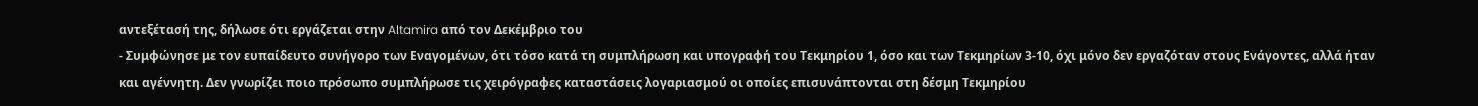αντεξέτασή της, δήλωσε ότι εργάζεται στην Altamira από τον Δεκέμβριο του
- Συμφώνησε με τον ευπαίδευτο συνήγορο των Εναγομένων, ότι τόσο κατά τη συμπλήρωση και υπογραφή του Τεκμηρίου 1, όσο και των Τεκμηρίων 3‑10, όχι μόνο δεν εργαζόταν στους Ενάγοντες, αλλά ήταν και αγέννητη. Δεν γνωρίζει ποιο πρόσωπο συμπλήρωσε τις χειρόγραφες καταστάσεις λογαριασμού οι οποίες επισυνάπτονται στη δέσμη Τεκμηρίου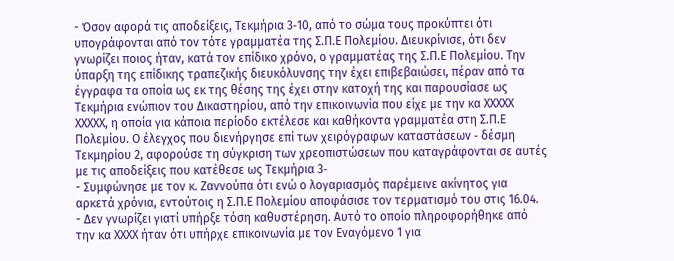- Όσον αφορά τις αποδείξεις, Τεκμήρια 3‑10, από το σώμα τους προκύπτει ότι υπογράφονται από τον τότε γραμματέα της Σ.Π.Ε Πολεμίου. Διευκρίνισε, ότι δεν γνωρίζει ποιος ήταν, κατά τον επίδικο χρόνο, ο γραμματέας της Σ.Π.Ε Πολεμίου. Την ύπαρξη της επίδικης τραπεζικής διευκόλυνσης την έχει επιβεβαιώσει, πέραν από τα έγγραφα τα οποία ως εκ της θέσης της έχει στην κατοχή της και παρουσίασε ως Τεκμήρια ενώπιον του Δικαστηρίου, από την επικοινωνία που είχε με την κα ΧΧΧΧΧ ΧΧΧΧΧ, η οποία για κάποια περίοδο εκτέλεσε και καθήκοντα γραμματέα στη Σ.Π.Ε Πολεμίου. Ο έλεγχος που διενήργησε επί των χειρόγραφων καταστάσεων ‑ δέσμη Τεκμηρίου 2, αφορούσε τη σύγκριση των χρεοπιστώσεων που καταγράφονται σε αυτές με τις αποδείξεις που κατέθεσε ως Τεκμήρια 3‑
- Συμφώνησε με τον κ. Ζαννούπα ότι ενώ ο λογαριασμός παρέμεινε ακίνητος για αρκετά χρόνια, εντούτοις η Σ.Π.Ε Πολεμίου αποφάσισε τον τερματισμό του στις 16.04.
- Δεν γνωρίζει γιατί υπήρξε τόση καθυστέρηση. Αυτό το οποίο πληροφορήθηκε από την κα ΧΧΧΧ ήταν ότι υπήρχε επικοινωνία με τον Εναγόμενο 1 για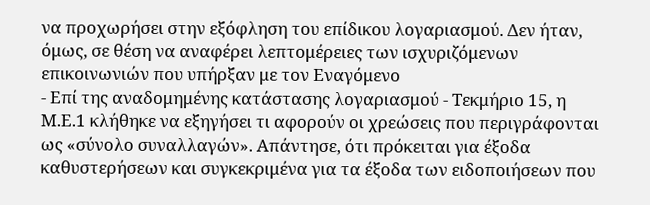να προχωρήσει στην εξόφληση του επίδικου λογαριασμού. Δεν ήταν, όμως, σε θέση να αναφέρει λεπτομέρειες των ισχυριζόμενων επικοινωνιών που υπήρξαν με τον Εναγόμενο
- Επί της αναδομημένης κατάστασης λογαριασμού ‑ Τεκμήριο 15, η Μ.Ε.1 κλήθηκε να εξηγήσει τι αφορούν οι χρεώσεις που περιγράφονται ως «σύνολο συναλλαγών». Απάντησε, ότι πρόκειται για έξοδα καθυστερήσεων και συγκεκριμένα για τα έξοδα των ειδοποιήσεων που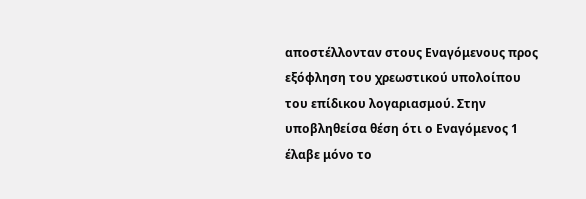αποστέλλονταν στους Εναγόμενους προς εξόφληση του χρεωστικού υπολοίπου του επίδικου λογαριασμού. Στην υποβληθείσα θέση ότι ο Εναγόμενος 1 έλαβε μόνο το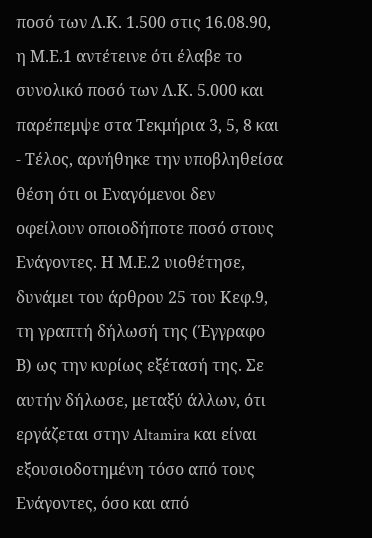ποσό των Λ.Κ. 1.500 στις 16.08.90, η Μ.Ε.1 αντέτεινε ότι έλαβε το συνολικό ποσό των Λ.Κ. 5.000 και παρέπεμψε στα Τεκμήρια 3, 5, 8 και
- Τέλος, αρνήθηκε την υποβληθείσα θέση ότι οι Εναγόμενοι δεν οφείλουν οποιοδήποτε ποσό στους Ενάγοντες. Η Μ.Ε.2 υιοθέτησε, δυνάμει του άρθρου 25 του Κεφ.9, τη γραπτή δήλωσή της (Έγγραφο Β) ως την κυρίως εξέτασή της. Σε αυτήν δήλωσε, μεταξύ άλλων, ότι εργάζεται στην Altamira και είναι εξουσιοδοτημένη τόσο από τους Ενάγοντες, όσο και από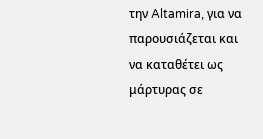την Altamira, για να παρουσιάζεται και να καταθέτει ως μάρτυρας σε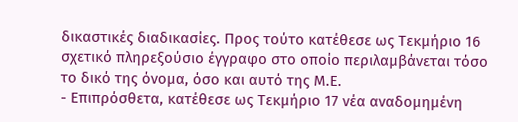δικαστικές διαδικασίες. Προς τούτο κατέθεσε ως Τεκμήριο 16 σχετικό πληρεξούσιο έγγραφο στο οποίο περιλαμβάνεται τόσο το δικό της όνομα, όσο και αυτό της Μ.Ε.
- Επιπρόσθετα, κατέθεσε ως Τεκμήριο 17 νέα αναδομημένη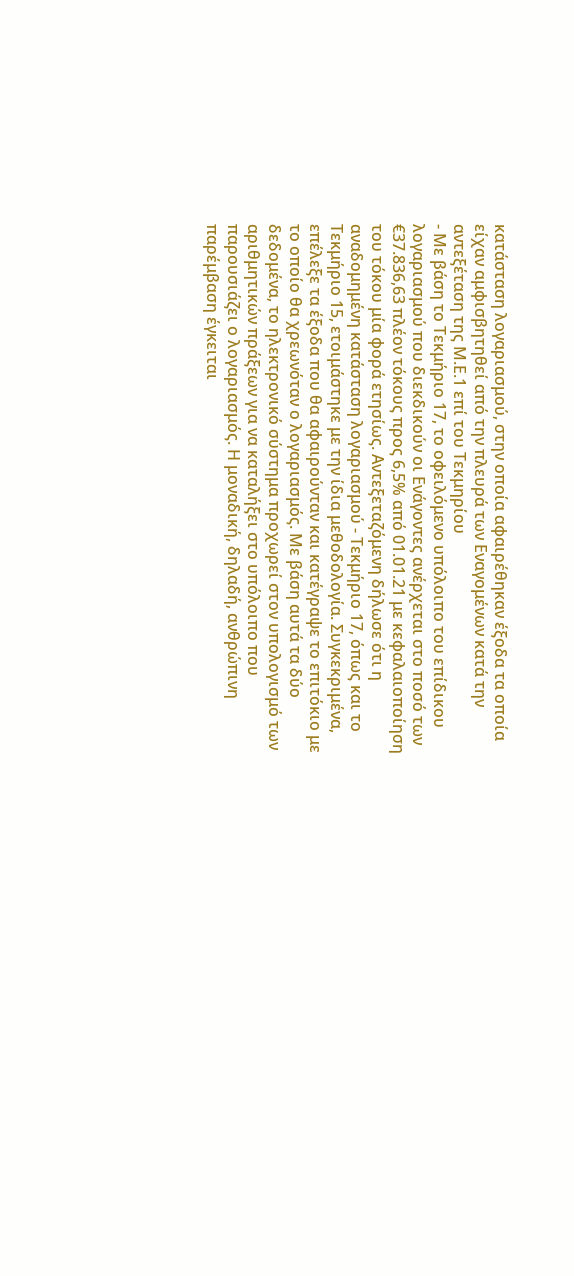κατάσταση λογαριασμού, στην οποία αφαιρέθηκαν έξοδα τα οποία είχαν αμφισβητηθεί από την πλευρά των Εναγομένων κατά την αντεξέταση της Μ.Ε.1 επί του Τεκμηρίου
- Με βάση το Τεκμήριο 17, το οφειλόμενο υπόλοιπο του επίδικου λογαριασμού που διεκδικούν οι Ενάγοντες ανέρχεται στο ποσό των €37.836,63 πλέον τόκους προς 6,5% από 01.01.21 με κεφαλαιοποίηση του τόκου μία φορά ετησίως. Αντεξεταζόμενη δήλωσε ότι η αναδομημένη κατάσταση λογαριασμού ‑ Τεκμήριο 17, όπως και το Τεκμήριο 15, ετοιμάστηκε με την ίδια μεθοδολογία. Συγκεκριμένα, επέλεξε τα έξοδα που θα αφαιρούνταν και κατέγραψε το επιτόκιο με το οποίο θα χρεωνόταν ο λογαριασμός. Με βάση αυτά τα δύο δεδομένα, το ηλεκτρονικό σύστημα προχωρεί στον υπολογισμό των αριθμητικών πράξεων για να καταλήξει στο υπόλοιπο που παρουσιάζει ο λογαριασμός. Η μοναδική, δηλαδή, ανθρώπινη παρέμβαση έγκειται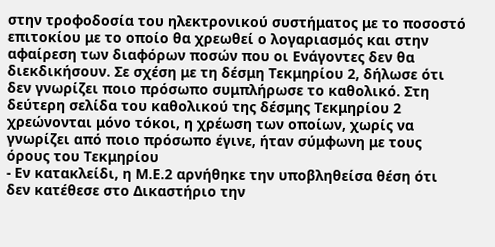στην τροφοδοσία του ηλεκτρονικού συστήματος με το ποσοστό επιτοκίου με το οποίο θα χρεωθεί ο λογαριασμός και στην αφαίρεση των διαφόρων ποσών που οι Ενάγοντες δεν θα διεκδικήσουν. Σε σχέση με τη δέσμη Τεκμηρίου 2, δήλωσε ότι δεν γνωρίζει ποιο πρόσωπο συμπλήρωσε το καθολικό. Στη δεύτερη σελίδα του καθολικού της δέσμης Τεκμηρίου 2 χρεώνονται μόνο τόκοι, η χρέωση των οποίων, χωρίς να γνωρίζει από ποιο πρόσωπο έγινε, ήταν σύμφωνη με τους όρους του Τεκμηρίου
- Εν κατακλείδι, η Μ.Ε.2 αρνήθηκε την υποβληθείσα θέση ότι δεν κατέθεσε στο Δικαστήριο την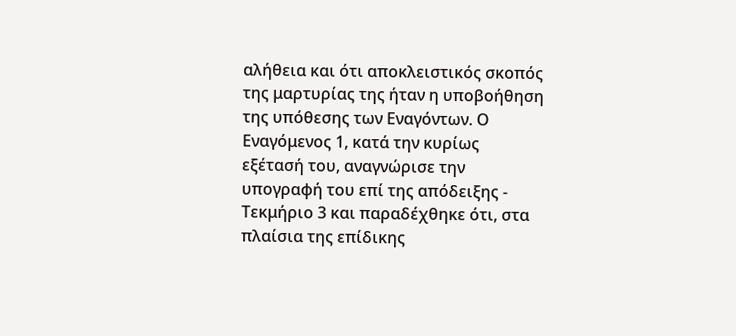αλήθεια και ότι αποκλειστικός σκοπός της μαρτυρίας της ήταν η υποβοήθηση της υπόθεσης των Εναγόντων. Ο Εναγόμενος 1, κατά την κυρίως εξέτασή του, αναγνώρισε την υπογραφή του επί της απόδειξης ‑ Τεκμήριο 3 και παραδέχθηκε ότι, στα πλαίσια της επίδικης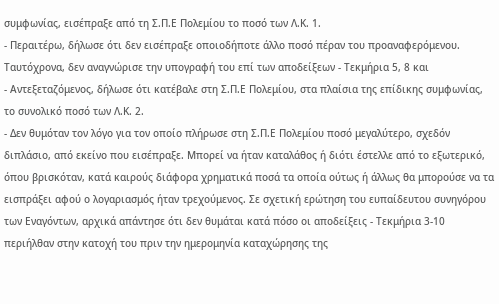συμφωνίας, εισέπραξε από τη Σ.Π.Ε Πολεμίου το ποσό των Λ.Κ. 1.
- Περαιτέρω, δήλωσε ότι δεν εισέπραξε οποιοδήποτε άλλο ποσό πέραν του προαναφερόμενου. Ταυτόχρονα, δεν αναγνώρισε την υπογραφή του επί των αποδείξεων ‑ Τεκμήρια 5, 8 και
- Αντεξεταζόμενος, δήλωσε ότι κατέβαλε στη Σ.Π.Ε Πολεμίου, στα πλαίσια της επίδικης συμφωνίας, το συνολικό ποσό των Λ.Κ. 2.
- Δεν θυμόταν τον λόγο για τον οποίο πλήρωσε στη Σ.Π.Ε Πολεμίου ποσό μεγαλύτερο, σχεδόν διπλάσιο, από εκείνο που εισέπραξε. Μπορεί να ήταν καταλάθος ή διότι έστελλε από το εξωτερικό, όπου βρισκόταν, κατά καιρούς διάφορα χρηματικά ποσά τα οποία ούτως ή άλλως θα μπορούσε να τα εισπράξει αφού ο λογαριασμός ήταν τρεχούμενος. Σε σχετική ερώτηση του ευπαίδευτου συνηγόρου των Εναγόντων, αρχικά απάντησε ότι δεν θυμάται κατά πόσο οι αποδείξεις ‑ Τεκμήρια 3‑10 περιήλθαν στην κατοχή του πριν την ημερομηνία καταχώρησης της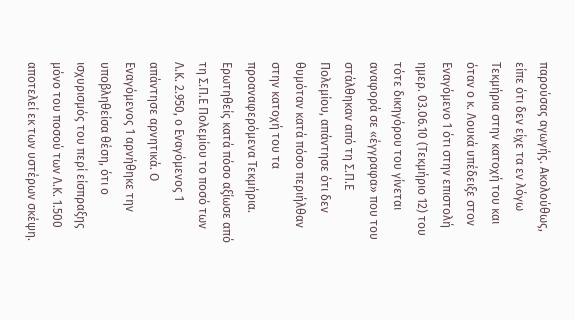παρούσας αγωγής. Ακολούθως, είπε ότι δεν είχε τα εν λόγω Τεκμήρια στην κατοχή του και όταν ο κ. Λουκά υπέδειξε στον Εναγόμενο 1 ότι στην επιστολή ημερ. 03.06.10 (Τεκμήριο 12) του τότε δικηγόρου του γίνεται αναφορά σε «έγγραφα» που του στάλθηκαν από τη Σ.Π.Ε Πολεμίου, απάντησε ότι δεν θυμόταν κατά πόσο περιήλθαν στην κατοχή του τα προαναφερόμενα Τεκμήρια. Ερωτηθείς κατά πόσο αξίωσε από τη Σ.Π.Ε Πολεμίου το ποσό των Λ.Κ. 2.950, ο Εναγόμενος 1 απάντησε αρνητικά. Ο Εναγόμενος 1 αρνήθηκε την υποβληθείσα θέση, ότι ο ισχυρισμός του περί είσπραξης μόνο του ποσού των Λ.Κ. 1.500 αποτελεί εκ των υστέρων σκέψη.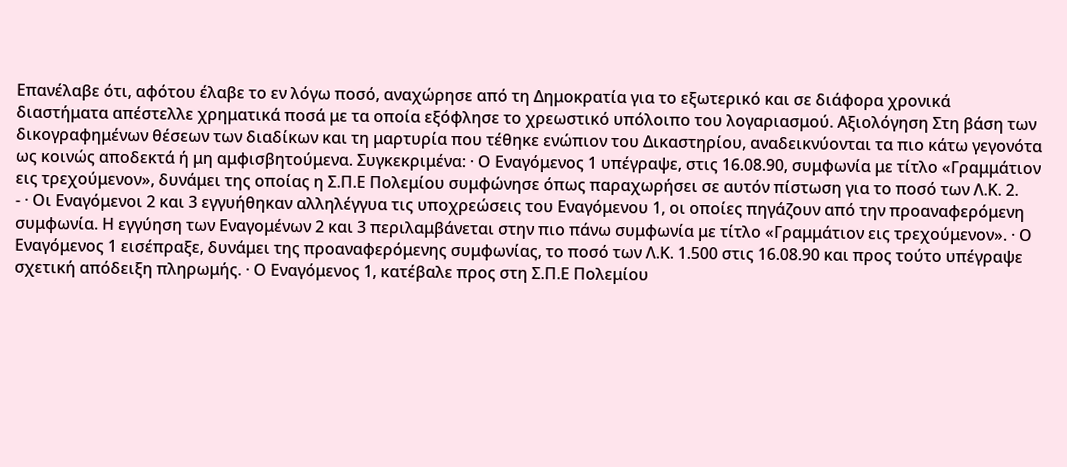Επανέλαβε ότι, αφότου έλαβε το εν λόγω ποσό, αναχώρησε από τη Δημοκρατία για το εξωτερικό και σε διάφορα χρονικά διαστήματα απέστελλε χρηματικά ποσά με τα οποία εξόφλησε το χρεωστικό υπόλοιπο του λογαριασμού. Αξιολόγηση Στη βάση των δικογραφημένων θέσεων των διαδίκων και τη μαρτυρία που τέθηκε ενώπιον του Δικαστηρίου, αναδεικνύονται τα πιο κάτω γεγονότα ως κοινώς αποδεκτά ή μη αμφισβητούμενα. Συγκεκριμένα: · Ο Εναγόμενος 1 υπέγραψε, στις 16.08.90, συμφωνία με τίτλο «Γραμμάτιον εις τρεχούμενον», δυνάμει της οποίας η Σ.Π.Ε Πολεμίου συμφώνησε όπως παραχωρήσει σε αυτόν πίστωση για το ποσό των Λ.Κ. 2.
- · Οι Εναγόμενοι 2 και 3 εγγυήθηκαν αλληλέγγυα τις υποχρεώσεις του Εναγόμενου 1, οι οποίες πηγάζουν από την προαναφερόμενη συμφωνία. Η εγγύηση των Εναγομένων 2 και 3 περιλαμβάνεται στην πιο πάνω συμφωνία με τίτλο «Γραμμάτιον εις τρεχούμενον». · Ο Εναγόμενος 1 εισέπραξε, δυνάμει της προαναφερόμενης συμφωνίας, το ποσό των Λ.Κ. 1.500 στις 16.08.90 και προς τούτο υπέγραψε σχετική απόδειξη πληρωμής. · Ο Εναγόμενος 1, κατέβαλε προς στη Σ.Π.Ε Πολεμίου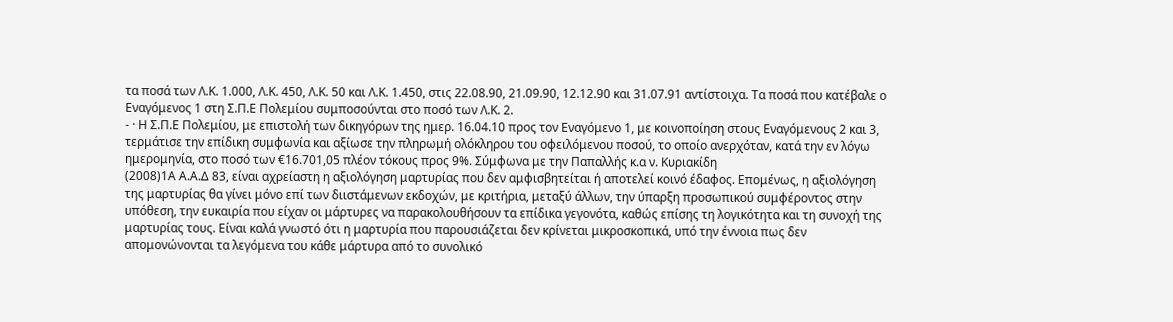τα ποσά των Λ.Κ. 1.000, Λ.Κ. 450, Λ.Κ. 50 και Λ.Κ. 1.450, στις 22.08.90, 21.09.90, 12.12.90 και 31.07.91 αντίστοιχα. Τα ποσά που κατέβαλε ο Εναγόμενος 1 στη Σ.Π.Ε Πολεμίου συμποσούνται στο ποσό των Λ.Κ. 2.
- · Η Σ.Π.Ε Πολεμίου, με επιστολή των δικηγόρων της ημερ. 16.04.10 προς τον Εναγόμενο 1, με κοινοποίηση στους Εναγόμενους 2 και 3, τερμάτισε την επίδικη συμφωνία και αξίωσε την πληρωμή ολόκληρου του οφειλόμενου ποσού, το οποίο ανερχόταν, κατά την εν λόγω ημερομηνία, στο ποσό των €16.701,05 πλέον τόκους προς 9%. Σύμφωνα με την Παπαλλής κ.α ν. Κυριακίδη
(2008)1Α Α.Α.Δ 83, είναι αχρείαστη η αξιολόγηση μαρτυρίας που δεν αμφισβητείται ή αποτελεί κοινό έδαφος. Επομένως, η αξιολόγηση της μαρτυρίας θα γίνει μόνο επί των διιστάμενων εκδοχών, με κριτήρια, μεταξύ άλλων, την ύπαρξη προσωπικού συμφέροντος στην υπόθεση, την ευκαιρία που είχαν οι μάρτυρες να παρακολουθήσουν τα επίδικα γεγονότα, καθώς επίσης τη λογικότητα και τη συνοχή της μαρτυρίας τους. Είναι καλά γνωστό ότι η μαρτυρία που παρουσιάζεται δεν κρίνεται μικροσκοπικά, υπό την έννοια πως δεν απομονώνονται τα λεγόμενα του κάθε μάρτυρα από το συνολικό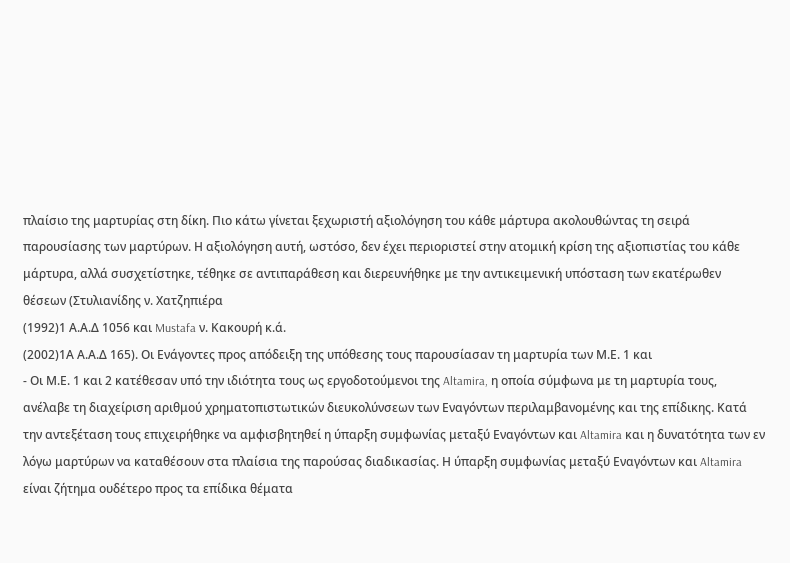πλαίσιο της μαρτυρίας στη δίκη. Πιο κάτω γίνεται ξεχωριστή αξιολόγηση του κάθε μάρτυρα ακολουθώντας τη σειρά παρουσίασης των μαρτύρων. Η αξιολόγηση αυτή, ωστόσο, δεν έχει περιοριστεί στην ατομική κρίση της αξιοπιστίας του κάθε μάρτυρα, αλλά συσχετίστηκε, τέθηκε σε αντιπαράθεση και διερευνήθηκε με την αντικειμενική υπόσταση των εκατέρωθεν θέσεων (Στυλιανίδης ν. Χατζηπιέρα
(1992)1 Α.Α.Δ 1056 και Mustafa ν. Κακουρή κ.ά.
(2002)1Α Α.Α.Δ 165). Οι Ενάγοντες προς απόδειξη της υπόθεσης τους παρουσίασαν τη μαρτυρία των Μ.Ε. 1 και
- Οι Μ.Ε. 1 και 2 κατέθεσαν υπό την ιδιότητα τους ως εργοδοτούμενοι της Altamira, η οποία σύμφωνα με τη μαρτυρία τους, ανέλαβε τη διαχείριση αριθμού χρηματοπιστωτικών διευκολύνσεων των Εναγόντων περιλαμβανομένης και της επίδικης. Κατά την αντεξέταση τους επιχειρήθηκε να αμφισβητηθεί η ύπαρξη συμφωνίας μεταξύ Εναγόντων και Altamira και η δυνατότητα των εν λόγω μαρτύρων να καταθέσουν στα πλαίσια της παρούσας διαδικασίας. Η ύπαρξη συμφωνίας μεταξύ Εναγόντων και Altamira είναι ζήτημα ουδέτερο προς τα επίδικα θέματα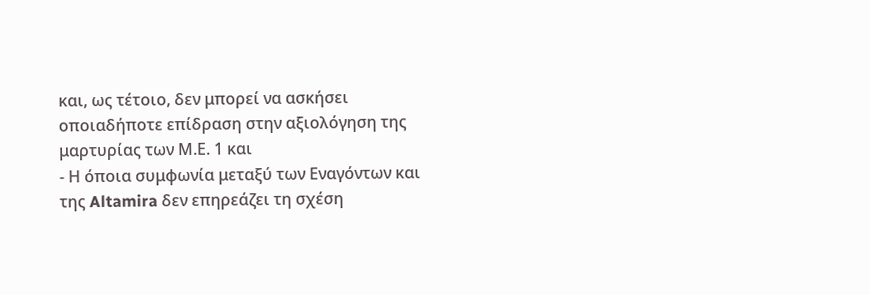και, ως τέτοιο, δεν μπορεί να ασκήσει οποιαδήποτε επίδραση στην αξιολόγηση της μαρτυρίας των Μ.Ε. 1 και
- Η όποια συμφωνία μεταξύ των Εναγόντων και της Altamira δεν επηρεάζει τη σχέση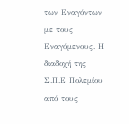των Εναγόντων με τους Εναγόμενους. Η διαδοχή της Σ.Π.Ε Πολεμίου από τους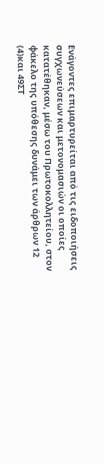Ενάγοντες επιμαρτυρείται από τις ειδοποιήσεις συγχωνεύσεων και μετονομασιών οι οποίες κατατέθηκαν, μέσω του Πρωτοκολλητείου, στον φάκελο της υπόθεσης δυνάμει των άρθρων 12
(4)και 49ΣΤ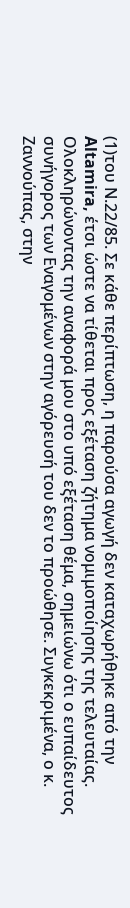(1)του Ν.22/85. Σε κάθε περίπτωση, η παρούσα αγωγή δεν καταχωρήθηκε από την Altamira, έτσι ώστε να τίθεται προς εξέταση ζήτημα νομιμοποίησης της τελευταίας. Ολοκληρώνοντας την αναφορά μου στο υπό εξέταση θέμα, σημειώνω ότι ο ευπαίδευτος συνήγορος των Εναγομένων στην αγόρευσή του δεν το προώθησε. Συγκεκριμένα, ο κ. Ζαννούπας, στην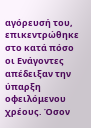αγόρευσή του, επικεντρώθηκε στο κατά πόσο οι Ενάγοντες απέδειξαν την ύπαρξη οφειλόμενου χρέους. Όσον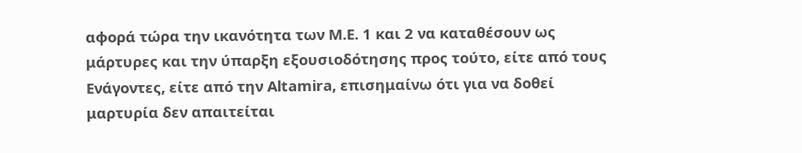αφορά τώρα την ικανότητα των Μ.Ε. 1 και 2 να καταθέσουν ως μάρτυρες και την ύπαρξη εξουσιοδότησης προς τούτο, είτε από τους Ενάγοντες, είτε από την Altamira, επισημαίνω ότι για να δοθεί μαρτυρία δεν απαιτείται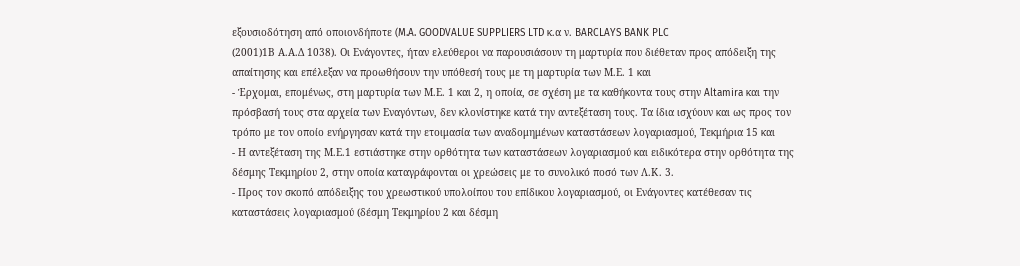εξουσιοδότηση από οποιονδήποτε (M.A. GOODVALUE SUPPLIERS LTD κ.α ν. BARCLAYS BANK PLC
(2001)1Β Α.Α.Δ 1038). Οι Ενάγοντες, ήταν ελεύθεροι να παρουσιάσουν τη μαρτυρία που διέθεταν προς απόδειξη της απαίτησης και επέλεξαν να προωθήσουν την υπόθεσή τους με τη μαρτυρία των Μ.Ε. 1 και
- Έρχομαι, επομένως, στη μαρτυρία των Μ.Ε. 1 και 2, η οποία, σε σχέση με τα καθήκοντα τους στην Altamira και την πρόσβασή τους στα αρχεία των Εναγόντων, δεν κλονίστηκε κατά την αντεξέταση τους. Τα ίδια ισχύουν και ως προς τον τρόπο με τον οποίο ενήργησαν κατά την ετοιμασία των αναδομημένων καταστάσεων λογαριασμού, Τεκμήρια 15 και
- Η αντεξέταση της Μ.Ε.1 εστιάστηκε στην ορθότητα των καταστάσεων λογαριασμού και ειδικότερα στην ορθότητα της δέσμης Τεκμηρίου 2, στην οποία καταγράφονται οι χρεώσεις με το συνολικό ποσό των Λ.Κ. 3.
- Προς τον σκοπό απόδειξης του χρεωστικού υπολοίπου του επίδικου λογαριασμού, οι Ενάγοντες κατέθεσαν τις καταστάσεις λογαριασμού (δέσμη Τεκμηρίου 2 και δέσμη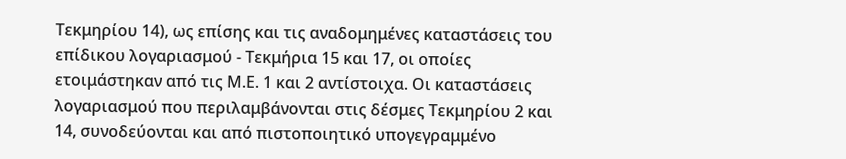Τεκμηρίου 14), ως επίσης και τις αναδομημένες καταστάσεις του επίδικου λογαριασμού ‑ Τεκμήρια 15 και 17, οι οποίες ετοιμάστηκαν από τις Μ.Ε. 1 και 2 αντίστοιχα. Οι καταστάσεις λογαριασμού που περιλαμβάνονται στις δέσμες Τεκμηρίου 2 και 14, συνοδεύονται και από πιστοποιητικό υπογεγραμμένο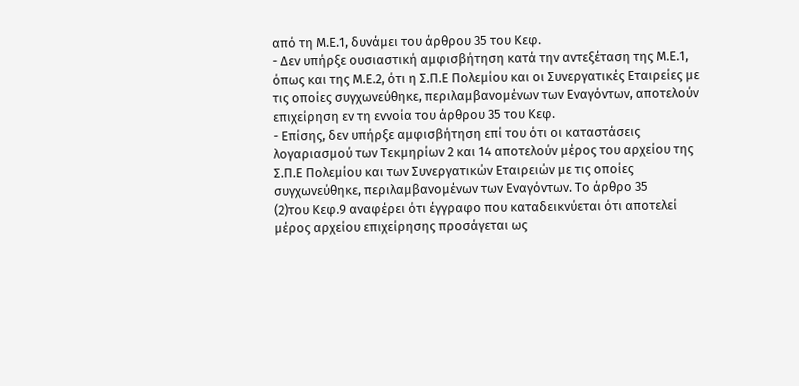από τη Μ.Ε.1, δυνάμει του άρθρου 35 του Κεφ.
- Δεν υπήρξε ουσιαστική αμφισβήτηση κατά την αντεξέταση της Μ.Ε.1, όπως και της Μ.Ε.2, ότι η Σ.Π.Ε Πολεμίου και οι Συνεργατικές Εταιρείες με τις οποίες συγχωνεύθηκε, περιλαμβανομένων των Εναγόντων, αποτελούν επιχείρηση εν τη εννοία του άρθρου 35 του Κεφ.
- Επίσης, δεν υπήρξε αμφισβήτηση επί του ότι οι καταστάσεις λογαριασμού των Τεκμηρίων 2 και 14 αποτελούν μέρος του αρχείου της Σ.Π.Ε Πολεμίου και των Συνεργατικών Εταιρειών με τις οποίες συγχωνεύθηκε, περιλαμβανομένων των Εναγόντων. Το άρθρο 35
(2)του Κεφ.9 αναφέρει ότι έγγραφο που καταδεικνύεται ότι αποτελεί μέρος αρχείου επιχείρησης προσάγεται ως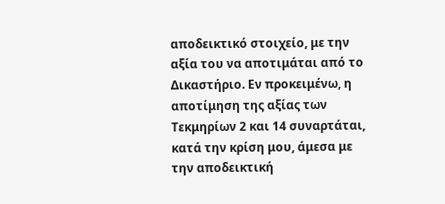αποδεικτικό στοιχείο, με την αξία του να αποτιμάται από το Δικαστήριο. Εν προκειμένω, η αποτίμηση της αξίας των Τεκμηρίων 2 και 14 συναρτάται, κατά την κρίση μου, άμεσα με την αποδεικτική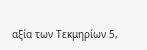αξία των Τεκμηρίων 5,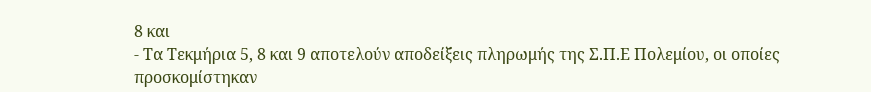8 και
- Τα Τεκμήρια 5, 8 και 9 αποτελούν αποδείξεις πληρωμής της Σ.Π.Ε Πολεμίου, οι οποίες προσκομίστηκαν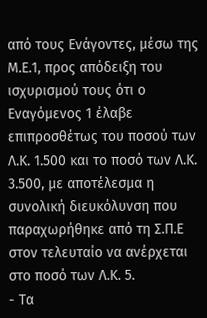από τους Ενάγοντες, μέσω της Μ.Ε.1, προς απόδειξη του ισχυρισμού τους ότι ο Εναγόμενος 1 έλαβε επιπροσθέτως του ποσού των Λ.Κ. 1.500 και το ποσό των Λ.Κ. 3.500, με αποτέλεσμα η συνολική διευκόλυνση που παραχωρήθηκε από τη Σ.Π.Ε στον τελευταίο να ανέρχεται στο ποσό των Λ.Κ. 5.
- Τα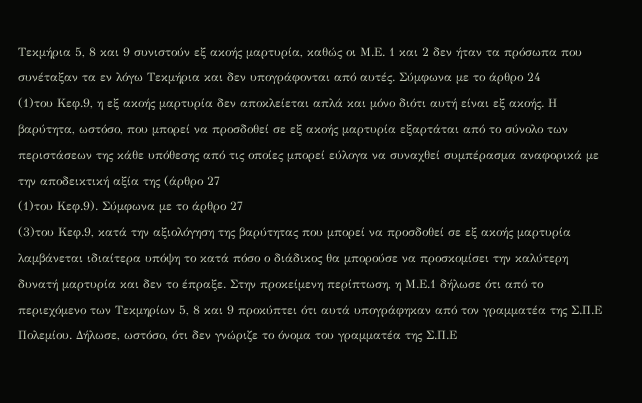Τεκμήρια 5, 8 και 9 συνιστούν εξ ακοής μαρτυρία, καθώς οι Μ.Ε. 1 και 2 δεν ήταν τα πρόσωπα που συνέταξαν τα εν λόγω Τεκμήρια και δεν υπογράφονται από αυτές. Σύμφωνα με το άρθρο 24
(1)του Κεφ.9, η εξ ακοής μαρτυρία δεν αποκλείεται απλά και μόνο διότι αυτή είναι εξ ακοής. Η βαρύτητα, ωστόσο, που μπορεί να προσδοθεί σε εξ ακοής μαρτυρία εξαρτάται από το σύνολο των περιστάσεων της κάθε υπόθεσης από τις οποίες μπορεί εύλογα να συναχθεί συμπέρασμα αναφορικά με την αποδεικτική αξία της (άρθρο 27
(1)του Κεφ.9). Σύμφωνα με το άρθρο 27
(3)του Κεφ.9, κατά την αξιολόγηση της βαρύτητας που μπορεί να προσδοθεί σε εξ ακοής μαρτυρία λαμβάνεται ιδιαίτερα υπόψη το κατά πόσο ο διάδικος θα μπορούσε να προσκομίσει την καλύτερη δυνατή μαρτυρία και δεν το έπραξε. Στην προκείμενη περίπτωση, η Μ.Ε.1 δήλωσε ότι από το περιεχόμενο των Τεκμηρίων 5, 8 και 9 προκύπτει ότι αυτά υπογράφηκαν από τον γραμματέα της Σ.Π.Ε Πολεμίου. Δήλωσε, ωστόσο, ότι δεν γνώριζε το όνομα του γραμματέα της Σ.Π.Ε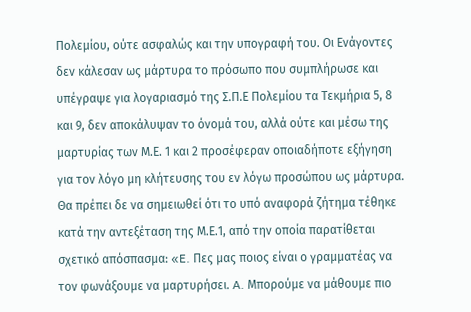Πολεμίου, ούτε ασφαλώς και την υπογραφή του. Οι Ενάγοντες δεν κάλεσαν ως μάρτυρα το πρόσωπο που συμπλήρωσε και υπέγραψε για λογαριασμό της Σ.Π.Ε Πολεμίου τα Τεκμήρια 5, 8 και 9, δεν αποκάλυψαν το όνομά του, αλλά ούτε και μέσω της μαρτυρίας των Μ.Ε. 1 και 2 προσέφεραν οποιαδήποτε εξήγηση για τον λόγο μη κλήτευσης του εν λόγω προσώπου ως μάρτυρα. Θα πρέπει δε να σημειωθεί ότι το υπό αναφορά ζήτημα τέθηκε κατά την αντεξέταση της Μ.Ε.1, από την οποία παρατίθεται σχετικό απόσπασμα: «E. Πες μας ποιος είναι ο γραμματέας να τον φωνάξουμε να μαρτυρήσει. A. Μπορούμε να μάθουμε πιο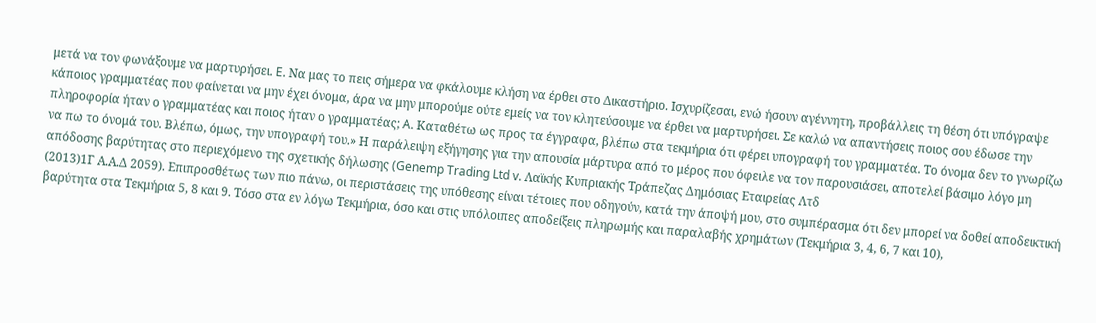μετά να τον φωνάξουμε να μαρτυρήσει. E. Να μας το πεις σήμερα να φκάλουμε κλήση να έρθει στο Δικαστήριο. Ισχυρίζεσαι, ενώ ήσουν αγέννητη, προβάλλεις τη θέση ότι υπόγραψε κάποιος γραμματέας που φαίνεται να μην έχει όνομα, άρα να μην μπορούμε ούτε εμείς να τον κλητεύσουμε να έρθει να μαρτυρήσει. Σε καλώ να απαντήσεις ποιος σου έδωσε την πληροφορία ήταν ο γραμματέας και ποιος ήταν ο γραμματέας; A. Καταθέτω ως προς τα έγγραφα, βλέπω στα τεκμήρια ότι φέρει υπογραφή του γραμματέα. Το όνομα δεν το γνωρίζω να πω το όνομά του. Βλέπω, όμως, την υπογραφή του.» Η παράλειψη εξήγησης για την απουσία μάρτυρα από το μέρος που όφειλε να τον παρουσιάσει, αποτελεί βάσιμο λόγο μη απόδοσης βαρύτητας στο περιεχόμενο της σχετικής δήλωσης (Genemp Trading Ltd v. Λαϊκής Κυπριακής Τράπεζας Δημόσιας Εταιρείας Λτδ
(2013)1Γ Α.Α.Δ 2059). Επιπροσθέτως των πιο πάνω, οι περιστάσεις της υπόθεσης είναι τέτοιες που οδηγούν, κατά την άποψή μου, στο συμπέρασμα ότι δεν μπορεί να δοθεί αποδεικτική βαρύτητα στα Τεκμήρια 5, 8 και 9. Τόσο στα εν λόγω Τεκμήρια, όσο και στις υπόλοιπες αποδείξεις πληρωμής και παραλαβής χρημάτων (Τεκμήρια 3, 4, 6, 7 και 10),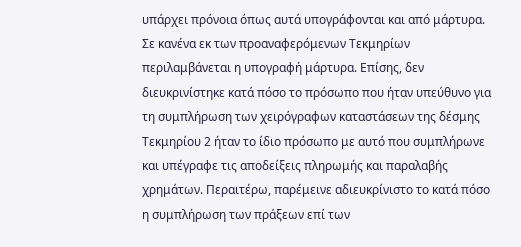υπάρχει πρόνοια όπως αυτά υπογράφονται και από μάρτυρα. Σε κανένα εκ των προαναφερόμενων Τεκμηρίων περιλαμβάνεται η υπογραφή μάρτυρα. Επίσης, δεν διευκρινίστηκε κατά πόσο το πρόσωπο που ήταν υπεύθυνο για τη συμπλήρωση των χειρόγραφων καταστάσεων της δέσμης Τεκμηρίου 2 ήταν το ίδιο πρόσωπο με αυτό που συμπλήρωνε και υπέγραφε τις αποδείξεις πληρωμής και παραλαβής χρημάτων. Περαιτέρω, παρέμεινε αδιευκρίνιστο το κατά πόσο η συμπλήρωση των πράξεων επί των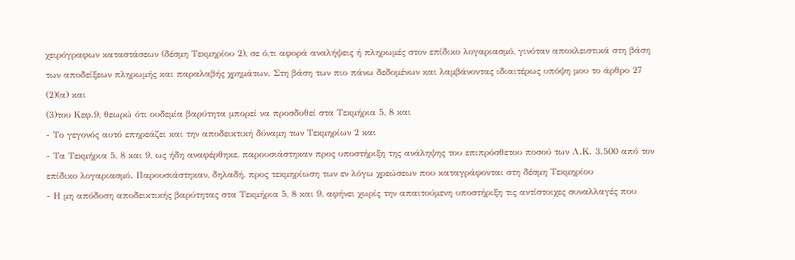χειρόγραφων καταστάσεων (δέσμη Τεκμηρίου 2), σε ό,τι αφορά αναλήψεις ή πληρωμές στον επίδικο λογαριασμό, γινόταν αποκλειστικά στη βάση των αποδείξεων πληρωμής και παραλαβής χρημάτων. Στη βάση των πιο πάνω δεδομένων και λαμβάνοντας ιδιαιτέρως υπόψη μου το άρθρο 27
(2)(α) και
(3)του Κεφ.9, θεωρώ ότι ουδεμία βαρύτητα μπορεί να προσδοθεί στα Τεκμήρια 5, 8 και
- Το γεγονός αυτό επηρεάζει και την αποδεικτική δύναμη των Τεκμηρίων 2 και
- Τα Τεκμήρια 5, 8 και 9, ως ήδη αναφέρθηκε, παρουσιάστηκαν προς υποστήριξη της ανάληψης του επιπρόσθετου ποσού των Λ.Κ. 3.500 από τον επίδικο λογαριασμό. Παρουσιάστηκαν, δηλαδή, προς τεκμηρίωση των εν λόγω χρεώσεων που καταγράφονται στη δέσμη Τεκμηρίου
- Η μη απόδοση αποδεικτικής βαρύτητας στα Τεκμήρια 5, 8 και 9, αφήνει χωρίς την απαιτούμενη υποστήριξη τις αντίστοιχες συναλλαγές που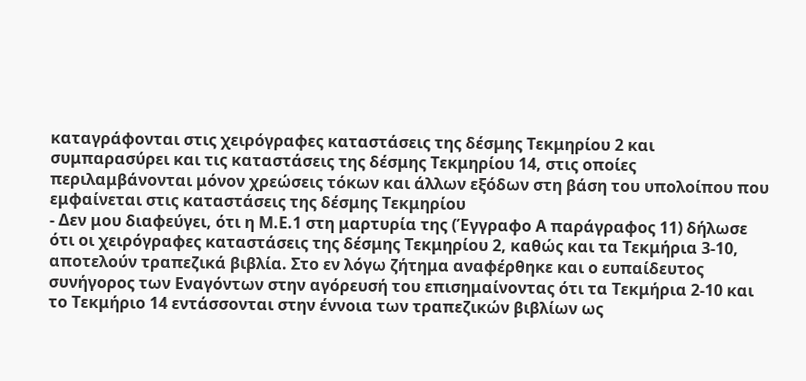καταγράφονται στις χειρόγραφες καταστάσεις της δέσμης Τεκμηρίου 2 και συμπαρασύρει και τις καταστάσεις της δέσμης Τεκμηρίου 14, στις οποίες περιλαμβάνονται μόνον χρεώσεις τόκων και άλλων εξόδων στη βάση του υπολοίπου που εμφαίνεται στις καταστάσεις της δέσμης Τεκμηρίου
- Δεν μου διαφεύγει, ότι η Μ.Ε.1 στη μαρτυρία της (Έγγραφο Α παράγραφος 11) δήλωσε ότι οι χειρόγραφες καταστάσεις της δέσμης Τεκμηρίου 2, καθώς και τα Τεκμήρια 3-10, αποτελούν τραπεζικά βιβλία. Στο εν λόγω ζήτημα αναφέρθηκε και ο ευπαίδευτος συνήγορος των Εναγόντων στην αγόρευσή του επισημαίνοντας ότι τα Τεκμήρια 2-10 και το Τεκμήριο 14 εντάσσονται στην έννοια των τραπεζικών βιβλίων ως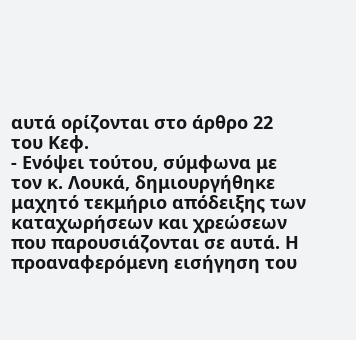αυτά ορίζονται στο άρθρο 22 του Κεφ.
- Ενόψει τούτου, σύμφωνα με τον κ. Λουκά, δημιουργήθηκε μαχητό τεκμήριο απόδειξης των καταχωρήσεων και χρεώσεων που παρουσιάζονται σε αυτά. Η προαναφερόμενη εισήγηση του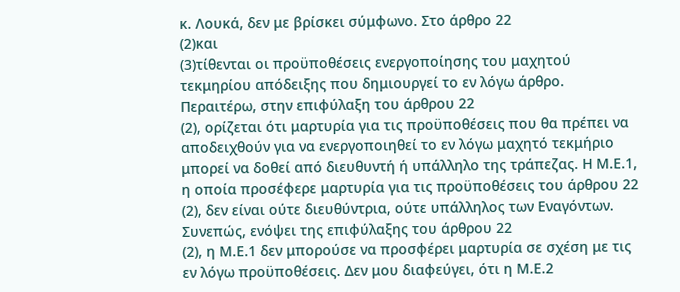κ. Λουκά, δεν με βρίσκει σύμφωνο. Στο άρθρο 22
(2)και
(3)τίθενται οι προϋποθέσεις ενεργοποίησης του μαχητού τεκμηρίου απόδειξης που δημιουργεί το εν λόγω άρθρο. Περαιτέρω, στην επιφύλαξη του άρθρου 22
(2), ορίζεται ότι μαρτυρία για τις προϋποθέσεις που θα πρέπει να αποδειχθούν για να ενεργοποιηθεί το εν λόγω μαχητό τεκμήριο μπορεί να δοθεί από διευθυντή ή υπάλληλο της τράπεζας. Η Μ.Ε.1, η οποία προσέφερε μαρτυρία για τις προϋποθέσεις του άρθρου 22
(2), δεν είναι ούτε διευθύντρια, ούτε υπάλληλος των Εναγόντων. Συνεπώς, ενόψει της επιφύλαξης του άρθρου 22
(2), η Μ.Ε.1 δεν μπορούσε να προσφέρει μαρτυρία σε σχέση με τις εν λόγω προϋποθέσεις. Δεν μου διαφεύγει, ότι η Μ.Ε.2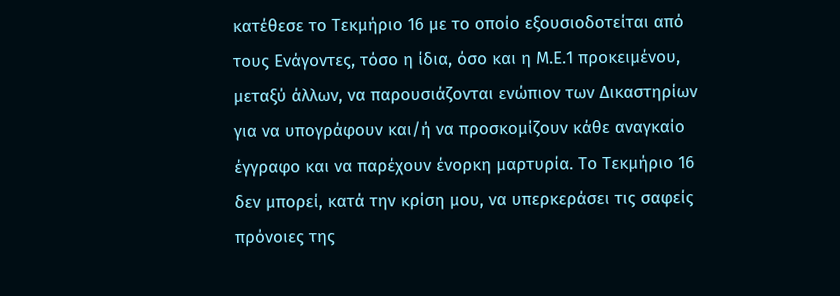κατέθεσε το Τεκμήριο 16 με το οποίο εξουσιοδοτείται από τους Ενάγοντες, τόσο η ίδια, όσο και η Μ.Ε.1 προκειμένου, μεταξύ άλλων, να παρουσιάζονται ενώπιον των Δικαστηρίων για να υπογράφουν και/ή να προσκομίζουν κάθε αναγκαίο έγγραφο και να παρέχουν ένορκη μαρτυρία. Το Τεκμήριο 16 δεν μπορεί, κατά την κρίση μου, να υπερκεράσει τις σαφείς πρόνοιες της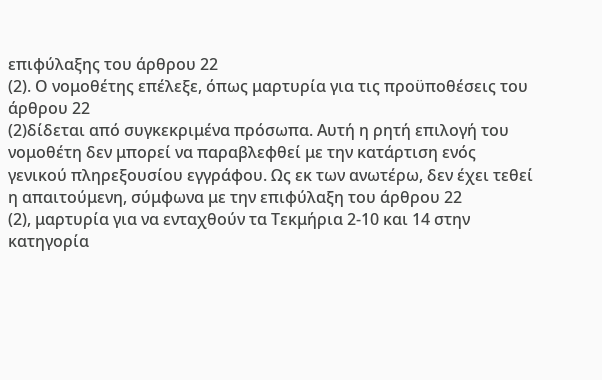επιφύλαξης του άρθρου 22
(2). Ο νομοθέτης επέλεξε, όπως μαρτυρία για τις προϋποθέσεις του άρθρου 22
(2)δίδεται από συγκεκριμένα πρόσωπα. Αυτή η ρητή επιλογή του νομοθέτη δεν μπορεί να παραβλεφθεί με την κατάρτιση ενός γενικού πληρεξουσίου εγγράφου. Ως εκ των ανωτέρω, δεν έχει τεθεί η απαιτούμενη, σύμφωνα με την επιφύλαξη του άρθρου 22
(2), μαρτυρία για να ενταχθούν τα Τεκμήρια 2-10 και 14 στην κατηγορία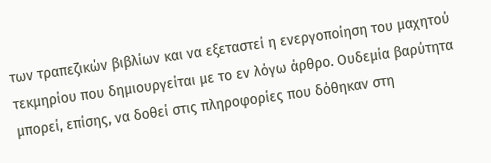των τραπεζικών βιβλίων και να εξεταστεί η ενεργοποίηση του μαχητού τεκμηρίου που δημιουργείται με το εν λόγω άρθρο. Ουδεμία βαρύτητα μπορεί, επίσης, να δοθεί στις πληροφορίες που δόθηκαν στη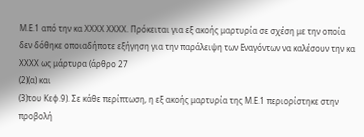Μ.Ε.1 από την κα ΧΧΧΧ ΧΧΧΧ. Πρόκειται για εξ ακοής μαρτυρία σε σχέση με την οποία δεν δόθηκε οποιαδήποτε εξήγηση για την παράλειψη των Εναγόντων να καλέσουν την κα ΧΧΧΧ ως μάρτυρα (άρθρο 27
(2)(α) και
(3)του Κεφ.9). Σε κάθε περίπτωση, η εξ ακοής μαρτυρία της Μ.Ε.1 περιορίστηκε στην προβολή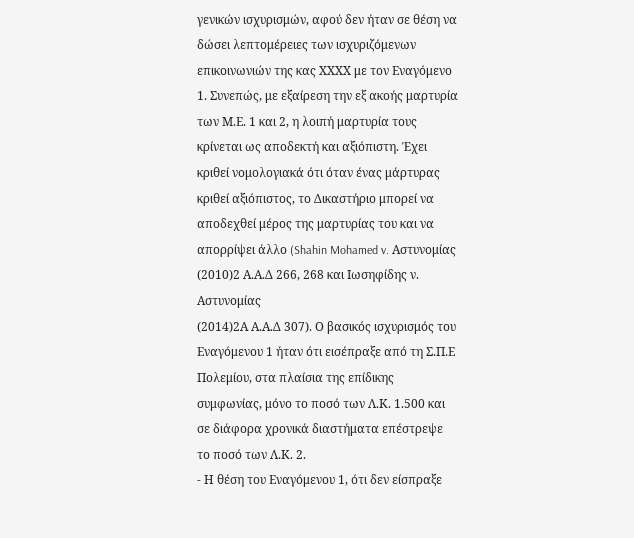γενικών ισχυρισμών, αφού δεν ήταν σε θέση να δώσει λεπτομέρειες των ισχυριζόμενων επικοινωνιών της κας ΧΧΧΧ με τον Εναγόμενο 1. Συνεπώς, με εξαίρεση την εξ ακοής μαρτυρία των Μ.Ε. 1 και 2, η λοιπή μαρτυρία τους κρίνεται ως αποδεκτή και αξιόπιστη. Έχει κριθεί νομολογιακά ότι όταν ένας μάρτυρας κριθεί αξιόπιστος, το Δικαστήριο μπορεί να αποδεχθεί μέρος της μαρτυρίας του και να απορρίψει άλλο (Shahin Mohamed v. Αστυνομίας
(2010)2 Α.Α.Δ 266, 268 και Ιωσηφίδης ν. Αστυνομίας
(2014)2Α Α.Α.Δ 307). Ο βασικός ισχυρισμός του Εναγόμενου 1 ήταν ότι εισέπραξε από τη Σ.Π.Ε Πολεμίου, στα πλαίσια της επίδικης συμφωνίας, μόνο το ποσό των Λ.Κ. 1.500 και σε διάφορα χρονικά διαστήματα επέστρεψε το ποσό των Λ.Κ. 2.
- Η θέση του Εναγόμενου 1, ότι δεν είσπραξε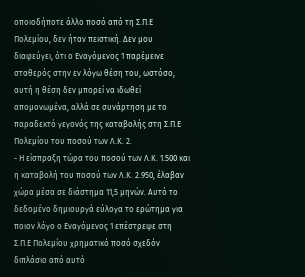οποιοδήποτε άλλο ποσό από τη Σ.Π.Ε Πολεμίου, δεν ήταν πειστική. Δεν μου διαφεύγει, ότι ο Εναγόμενος 1 παρέμεινε σταθερός στην εν λόγω θέση του, ωστόσο, αυτή η θέση δεν μπορεί να ιδωθεί απομονωμένα, αλλά σε συνάρτηση με το παραδεκτό γεγονός της καταβολής στη Σ.Π.Ε Πολεμίου του ποσού των Λ.Κ. 2.
- Η είσπραξη τώρα του ποσού των Λ.Κ. 1.500 και η καταβολή του ποσού των Λ.Κ. 2.950, έλαβαν χώρα μέσα σε διάστημα 11,5 μηνών. Αυτό το δεδομένο δημιουργά εύλογα το ερώτημα για ποιον λόγο ο Εναγόμενος 1 επέστρεψε στη Σ.Π.Ε Πολεμίου χρηματικό ποσό σχεδόν διπλάσιο από αυτό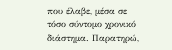που έλαβε, μέσα σε τόσο σύντομο χρονικό διάστημα. Παρατηρώ,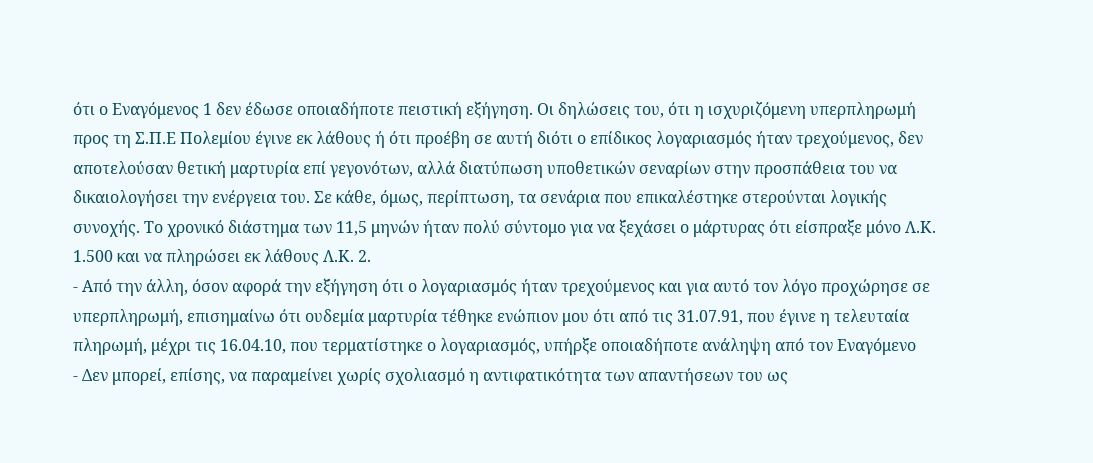ότι ο Εναγόμενος 1 δεν έδωσε οποιαδήποτε πειστική εξήγηση. Οι δηλώσεις του, ότι η ισχυριζόμενη υπερπληρωμή προς τη Σ.Π.Ε Πολεμίου έγινε εκ λάθους ή ότι προέβη σε αυτή διότι ο επίδικος λογαριασμός ήταν τρεχούμενος, δεν αποτελούσαν θετική μαρτυρία επί γεγονότων, αλλά διατύπωση υποθετικών σεναρίων στην προσπάθεια του να δικαιολογήσει την ενέργεια του. Σε κάθε, όμως, περίπτωση, τα σενάρια που επικαλέστηκε στερούνται λογικής συνοχής. Το χρονικό διάστημα των 11,5 μηνών ήταν πολύ σύντομο για να ξεχάσει ο μάρτυρας ότι είσπραξε μόνο Λ.Κ. 1.500 και να πληρώσει εκ λάθους Λ.Κ. 2.
- Από την άλλη, όσον αφορά την εξήγηση ότι ο λογαριασμός ήταν τρεχούμενος και για αυτό τον λόγο προχώρησε σε υπερπληρωμή, επισημαίνω ότι ουδεμία μαρτυρία τέθηκε ενώπιον μου ότι από τις 31.07.91, που έγινε η τελευταία πληρωμή, μέχρι τις 16.04.10, που τερματίστηκε ο λογαριασμός, υπήρξε οποιαδήποτε ανάληψη από τον Εναγόμενο
- Δεν μπορεί, επίσης, να παραμείνει χωρίς σχολιασμό η αντιφατικότητα των απαντήσεων του ως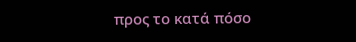προς το κατά πόσο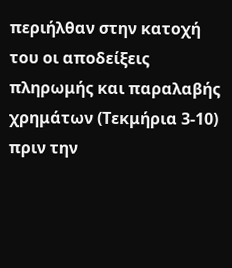περιήλθαν στην κατοχή του οι αποδείξεις πληρωμής και παραλαβής χρημάτων (Τεκμήρια 3‑10) πριν την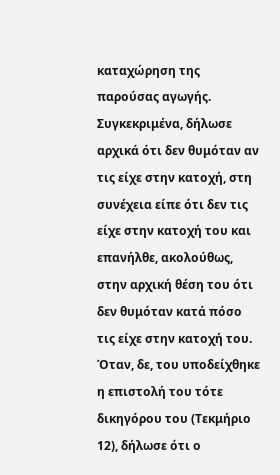καταχώρηση της παρούσας αγωγής. Συγκεκριμένα, δήλωσε αρχικά ότι δεν θυμόταν αν τις είχε στην κατοχή, στη συνέχεια είπε ότι δεν τις είχε στην κατοχή του και επανήλθε, ακολούθως, στην αρχική θέση του ότι δεν θυμόταν κατά πόσο τις είχε στην κατοχή του. Όταν, δε, του υποδείχθηκε η επιστολή του τότε δικηγόρου του (Τεκμήριο 12), δήλωσε ότι ο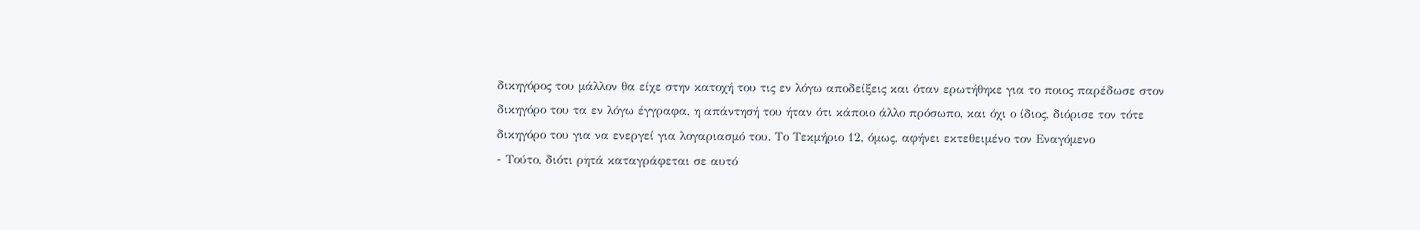δικηγόρος του μάλλον θα είχε στην κατοχή του τις εν λόγω αποδείξεις και όταν ερωτήθηκε για το ποιος παρέδωσε στον δικηγόρο του τα εν λόγω έγγραφα, η απάντησή του ήταν ότι κάποιο άλλο πρόσωπο, και όχι ο ίδιος, διόρισε τον τότε δικηγόρο του για να ενεργεί για λογαριασμό του. Το Τεκμήριο 12, όμως, αφήνει εκτεθειμένο τον Εναγόμενο
- Τούτο, διότι ρητά καταγράφεται σε αυτό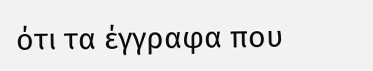ότι τα έγγραφα που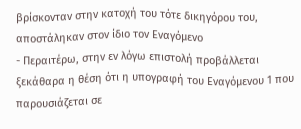βρίσκονταν στην κατοχή του τότε δικηγόρου του, αποστάληκαν στον ίδιο τον Εναγόμενο
- Περαιτέρω, στην εν λόγω επιστολή προβάλλεται ξεκάθαρα η θέση ότι η υπογραφή του Εναγόμενου 1 που παρουσιάζεται σε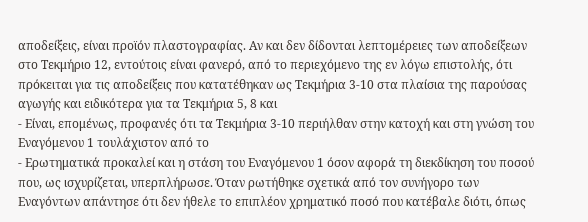αποδείξεις, είναι προϊόν πλαστογραφίας. Αν και δεν δίδονται λεπτομέρειες των αποδείξεων στο Τεκμήριο 12, εντούτοις είναι φανερό, από το περιεχόμενο της εν λόγω επιστολής, ότι πρόκειται για τις αποδείξεις που κατατέθηκαν ως Τεκμήρια 3‑10 στα πλαίσια της παρούσας αγωγής και ειδικότερα για τα Τεκμήρια 5, 8 και
- Είναι, επομένως, προφανές ότι τα Τεκμήρια 3‑10 περιήλθαν στην κατοχή και στη γνώση του Εναγόμενου 1 τουλάχιστον από το
- Ερωτηματικά προκαλεί και η στάση του Εναγόμενου 1 όσον αφορά τη διεκδίκηση του ποσού που, ως ισχυρίζεται, υπερπλήρωσε. Όταν ρωτήθηκε σχετικά από τον συνήγορο των Εναγόντων απάντησε ότι δεν ήθελε το επιπλέον χρηματικό ποσό που κατέβαλε διότι, όπως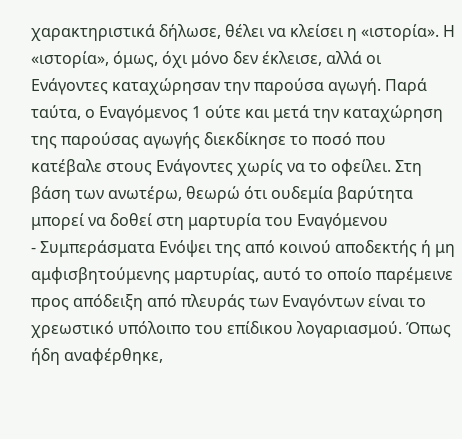χαρακτηριστικά δήλωσε, θέλει να κλείσει η «ιστορία». Η «ιστορία», όμως, όχι μόνο δεν έκλεισε, αλλά οι Ενάγοντες καταχώρησαν την παρούσα αγωγή. Παρά ταύτα, ο Εναγόμενος 1 ούτε και μετά την καταχώρηση της παρούσας αγωγής διεκδίκησε το ποσό που κατέβαλε στους Ενάγοντες χωρίς να το οφείλει. Στη βάση των ανωτέρω, θεωρώ ότι ουδεμία βαρύτητα μπορεί να δοθεί στη μαρτυρία του Εναγόμενου
- Συμπεράσματα Ενόψει της από κοινού αποδεκτής ή μη αμφισβητούμενης μαρτυρίας, αυτό το οποίο παρέμεινε προς απόδειξη από πλευράς των Εναγόντων είναι το χρεωστικό υπόλοιπο του επίδικου λογαριασμού. Όπως ήδη αναφέρθηκε,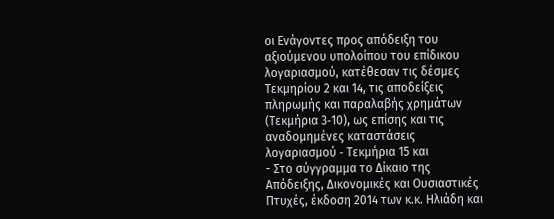οι Ενάγοντες προς απόδειξη του αξιούμενου υπολοίπου του επίδικου λογαριασμού, κατέθεσαν τις δέσμες Τεκμηρίου 2 και 14, τις αποδείξεις πληρωμής και παραλαβής χρημάτων (Τεκμήρια 3‑10), ως επίσης και τις αναδομημένες καταστάσεις λογαριασμού ‑ Τεκμήρια 15 και
- Στο σύγγραμμα το Δίκαιο της Απόδειξης, Δικονομικές και Ουσιαστικές Πτυχές, έκδοση 2014 των κ.κ. Ηλιάδη και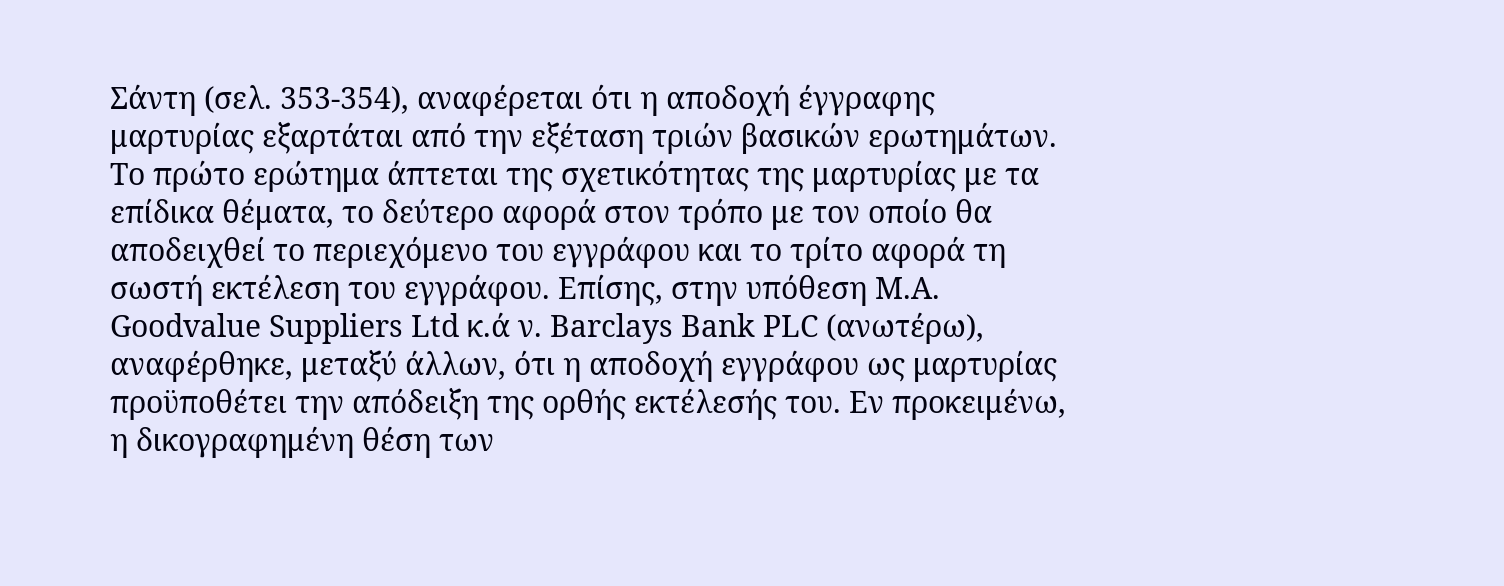Σάντη (σελ. 353-354), αναφέρεται ότι η αποδοχή έγγραφης μαρτυρίας εξαρτάται από την εξέταση τριών βασικών ερωτημάτων. Το πρώτο ερώτημα άπτεται της σχετικότητας της μαρτυρίας με τα επίδικα θέματα, το δεύτερο αφορά στον τρόπο με τον οποίο θα αποδειχθεί το περιεχόμενο του εγγράφου και το τρίτο αφορά τη σωστή εκτέλεση του εγγράφου. Επίσης, στην υπόθεση M.A. Goodvalue Suppliers Ltd κ.ά ν. Barclays Bank PLC (ανωτέρω), αναφέρθηκε, μεταξύ άλλων, ότι η αποδοχή εγγράφου ως μαρτυρίας προϋποθέτει την απόδειξη της ορθής εκτέλεσής του. Εν προκειμένω, η δικογραφημένη θέση των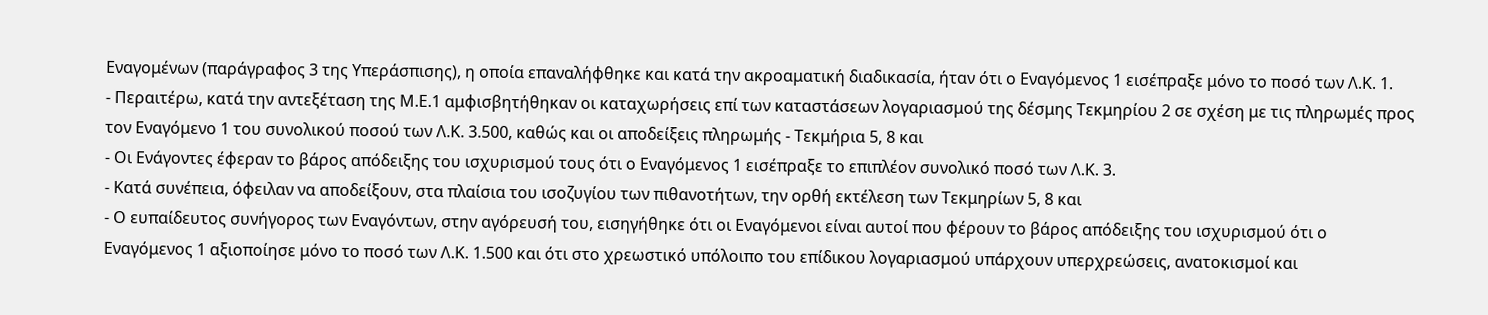Εναγομένων (παράγραφος 3 της Υπεράσπισης), η οποία επαναλήφθηκε και κατά την ακροαματική διαδικασία, ήταν ότι ο Εναγόμενος 1 εισέπραξε μόνο το ποσό των Λ.Κ. 1.
- Περαιτέρω, κατά την αντεξέταση της Μ.Ε.1 αμφισβητήθηκαν οι καταχωρήσεις επί των καταστάσεων λογαριασμού της δέσμης Τεκμηρίου 2 σε σχέση με τις πληρωμές προς τον Εναγόμενο 1 του συνολικού ποσού των Λ.Κ. 3.500, καθώς και οι αποδείξεις πληρωμής - Τεκμήρια 5, 8 και
- Οι Ενάγοντες έφεραν το βάρος απόδειξης του ισχυρισμού τους ότι ο Εναγόμενος 1 εισέπραξε το επιπλέον συνολικό ποσό των Λ.Κ. 3.
- Κατά συνέπεια, όφειλαν να αποδείξουν, στα πλαίσια του ισοζυγίου των πιθανοτήτων, την ορθή εκτέλεση των Τεκμηρίων 5, 8 και
- Ο ευπαίδευτος συνήγορος των Εναγόντων, στην αγόρευσή του, εισηγήθηκε ότι οι Εναγόμενοι είναι αυτοί που φέρουν το βάρος απόδειξης του ισχυρισμού ότι ο Εναγόμενος 1 αξιοποίησε μόνο το ποσό των Λ.Κ. 1.500 και ότι στο χρεωστικό υπόλοιπο του επίδικου λογαριασμού υπάρχουν υπερχρεώσεις, ανατοκισμοί και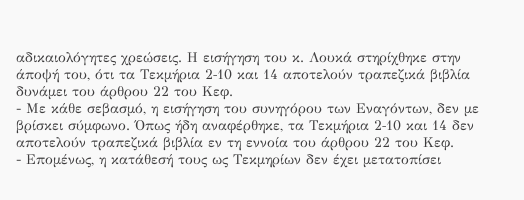αδικαιολόγητες χρεώσεις. Η εισήγηση του κ. Λουκά στηρίχθηκε στην άποψή του, ότι τα Τεκμήρια 2‑10 και 14 αποτελούν τραπεζικά βιβλία δυνάμει του άρθρου 22 του Κεφ.
- Με κάθε σεβασμό, η εισήγηση του συνηγόρου των Εναγόντων, δεν με βρίσκει σύμφωνο. Όπως ήδη αναφέρθηκε, τα Τεκμήρια 2‑10 και 14 δεν αποτελούν τραπεζικά βιβλία εν τη εννοία του άρθρου 22 του Κεφ.
- Επομένως, η κατάθεσή τους ως Τεκμηρίων δεν έχει μετατοπίσει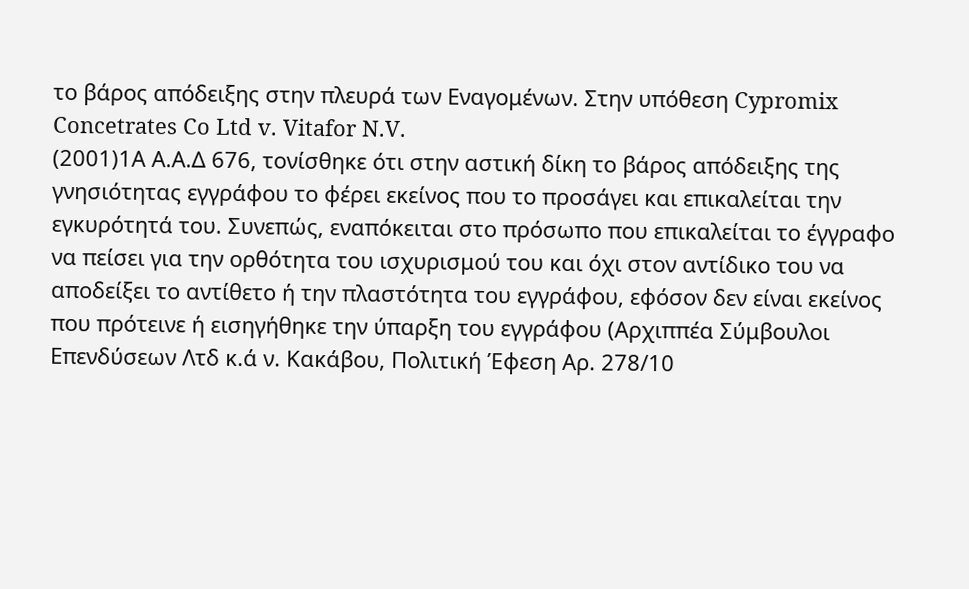το βάρος απόδειξης στην πλευρά των Εναγομένων. Στην υπόθεση Cypromix Concetrates Co Ltd v. Vitafor N.V.
(2001)1Α Α.Α.Δ 676, τονίσθηκε ότι στην αστική δίκη το βάρος απόδειξης της γνησιότητας εγγράφου το φέρει εκείνος που το προσάγει και επικαλείται την εγκυρότητά του. Συνεπώς, εναπόκειται στο πρόσωπο που επικαλείται το έγγραφο να πείσει για την ορθότητα του ισχυρισμού του και όχι στον αντίδικο του να αποδείξει το αντίθετο ή την πλαστότητα του εγγράφου, εφόσον δεν είναι εκείνος που πρότεινε ή εισηγήθηκε την ύπαρξη του εγγράφου (Αρχιππέα Σύμβουλοι Επενδύσεων Λτδ κ.ά ν. Κακάβου, Πολιτική Έφεση Αρ. 278/10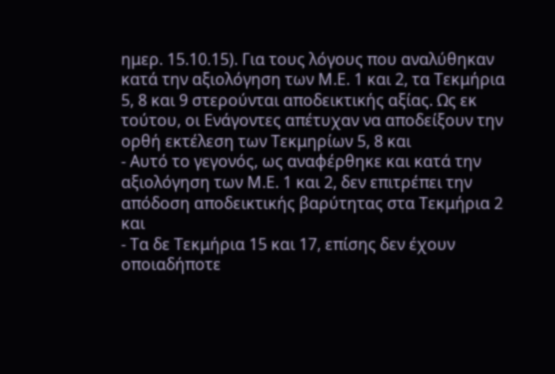ημερ. 15.10.15). Για τους λόγους που αναλύθηκαν κατά την αξιολόγηση των Μ.Ε. 1 και 2, τα Τεκμήρια 5, 8 και 9 στερούνται αποδεικτικής αξίας. Ως εκ τούτου, οι Ενάγοντες απέτυχαν να αποδείξουν την ορθή εκτέλεση των Τεκμηρίων 5, 8 και
- Αυτό το γεγονός, ως αναφέρθηκε και κατά την αξιολόγηση των Μ.Ε. 1 και 2, δεν επιτρέπει την απόδοση αποδεικτικής βαρύτητας στα Τεκμήρια 2 και
- Τα δε Τεκμήρια 15 και 17, επίσης δεν έχουν οποιαδήποτε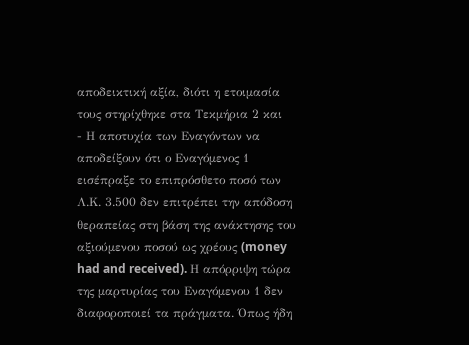αποδεικτική αξία, διότι η ετοιμασία τους στηρίχθηκε στα Τεκμήρια 2 και
- Η αποτυχία των Εναγόντων να αποδείξουν ότι ο Εναγόμενος 1 εισέπραξε το επιπρόσθετο ποσό των Λ.Κ. 3.500 δεν επιτρέπει την απόδοση θεραπείας στη βάση της ανάκτησης του αξιούμενου ποσού ως χρέους (money had and received). Η απόρριψη τώρα της μαρτυρίας του Εναγόμενου 1 δεν διαφοροποιεί τα πράγματα. Όπως ήδη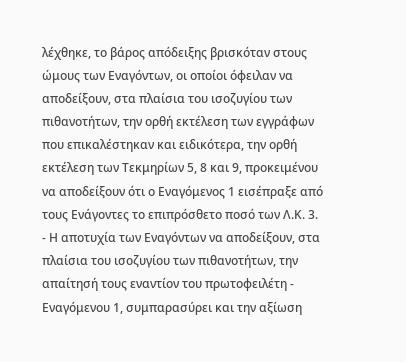λέχθηκε, το βάρος απόδειξης βρισκόταν στους ώμους των Εναγόντων, οι οποίοι όφειλαν να αποδείξουν, στα πλαίσια του ισοζυγίου των πιθανοτήτων, την ορθή εκτέλεση των εγγράφων που επικαλέστηκαν και ειδικότερα, την ορθή εκτέλεση των Τεκμηρίων 5, 8 και 9, προκειμένου να αποδείξουν ότι ο Εναγόμενος 1 εισέπραξε από τους Ενάγοντες το επιπρόσθετο ποσό των Λ.Κ. 3.
- Η αποτυχία των Εναγόντων να αποδείξουν, στα πλαίσια του ισοζυγίου των πιθανοτήτων, την απαίτησή τους εναντίον του πρωτοφειλέτη - Εναγόμενου 1, συμπαρασύρει και την αξίωση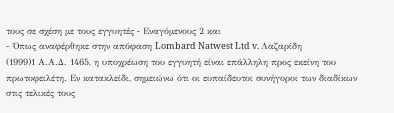τους σε σχέση με τους εγγυητές ‑ Εναγόμενους 2 και
- Όπως αναφέρθηκε στην απόφαση Lombard Natwest Ltd v. Λαζαρίδη
(1999)1 Α.Α.Δ. 1465, η υποχρέωση του εγγυητή είναι επάλληλη προς εκείνη του πρωτοφειλέτη. Εν κατακλείδι, σημειώνω ότι οι ευπαίδευτοι συνήγοροι των διαδίκων στις τελικές τους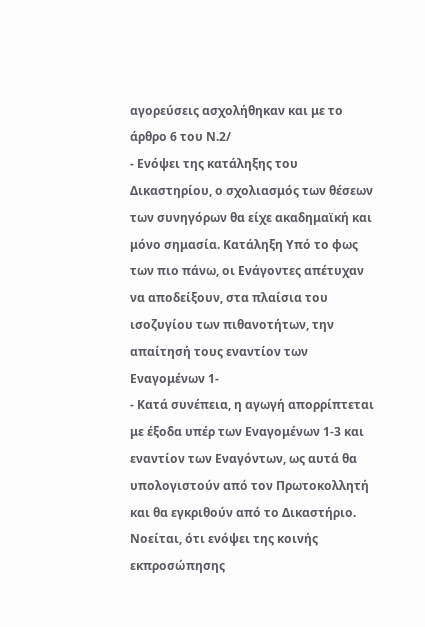αγορεύσεις ασχολήθηκαν και με το άρθρο 6 του Ν.2/
- Ενόψει της κατάληξης του Δικαστηρίου, ο σχολιασμός των θέσεων των συνηγόρων θα είχε ακαδημαϊκή και μόνο σημασία. Κατάληξη Υπό το φως των πιο πάνω, οι Ενάγοντες απέτυχαν να αποδείξουν, στα πλαίσια του ισοζυγίου των πιθανοτήτων, την απαίτησή τους εναντίον των Εναγομένων 1‑
- Κατά συνέπεια, η αγωγή απορρίπτεται με έξοδα υπέρ των Εναγομένων 1‑3 και εναντίον των Εναγόντων, ως αυτά θα υπολογιστούν από τον Πρωτοκολλητή και θα εγκριθούν από το Δικαστήριο. Νοείται, ότι ενόψει της κοινής εκπροσώπησης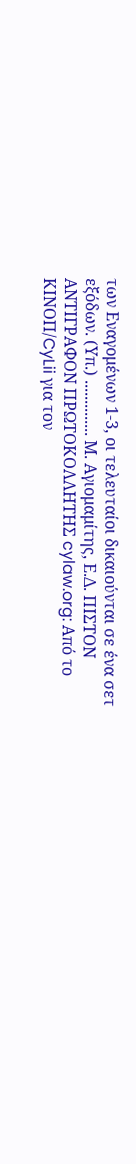των Εναγομένων 1‑3, οι τελευταίοι δικαιούνται σε ένα σετ εξόδων. (Υπ.) .............. Μ. Αγιομαμίτης, Ε.Δ. ΠΙΣΤΟΝ ΑΝΤΙΓΡΑΦΟΝ ΠΡΩΤΟΚΟΛΛΗΤΗΣ cylaw.org: Από το ΚΙΝOΠ/CyLii για τον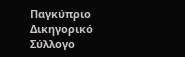Παγκύπριο Δικηγορικό Σύλλογο